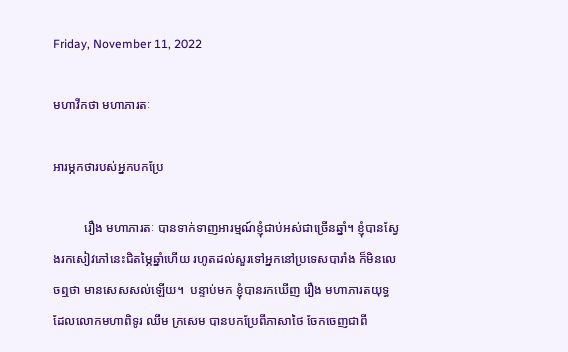Friday, November 11, 2022

មហាវីកថា មហាភារតៈ

អារម្ភកថារបស់អ្នកបកប្រែ

          រឿង មហាភារតៈ បានទាក់ទាញអារម្មណ៍ខ្ញុំជាប់អស់ជាច្រើនឆ្នាំ។ ខ្ញុំបានស្វែងរកសៀវភៅនេះជិតម្ភៃឆ្នាំហើយ រហូតដល់សួរទៅអ្នកនៅប្រទេសបារាំង ក៏មិនលេចឮថា មានសេសសល់ឡើយ។  បន្ទាប់មក ខ្ញុំបានរកឃើញ រឿង មហាភារតយុទ្ធ  ដែលលោកមហាពិទូរ ឈឹម ក្រសេម បានបកប្រែពីភាសាថៃ ចែកចេញជាពី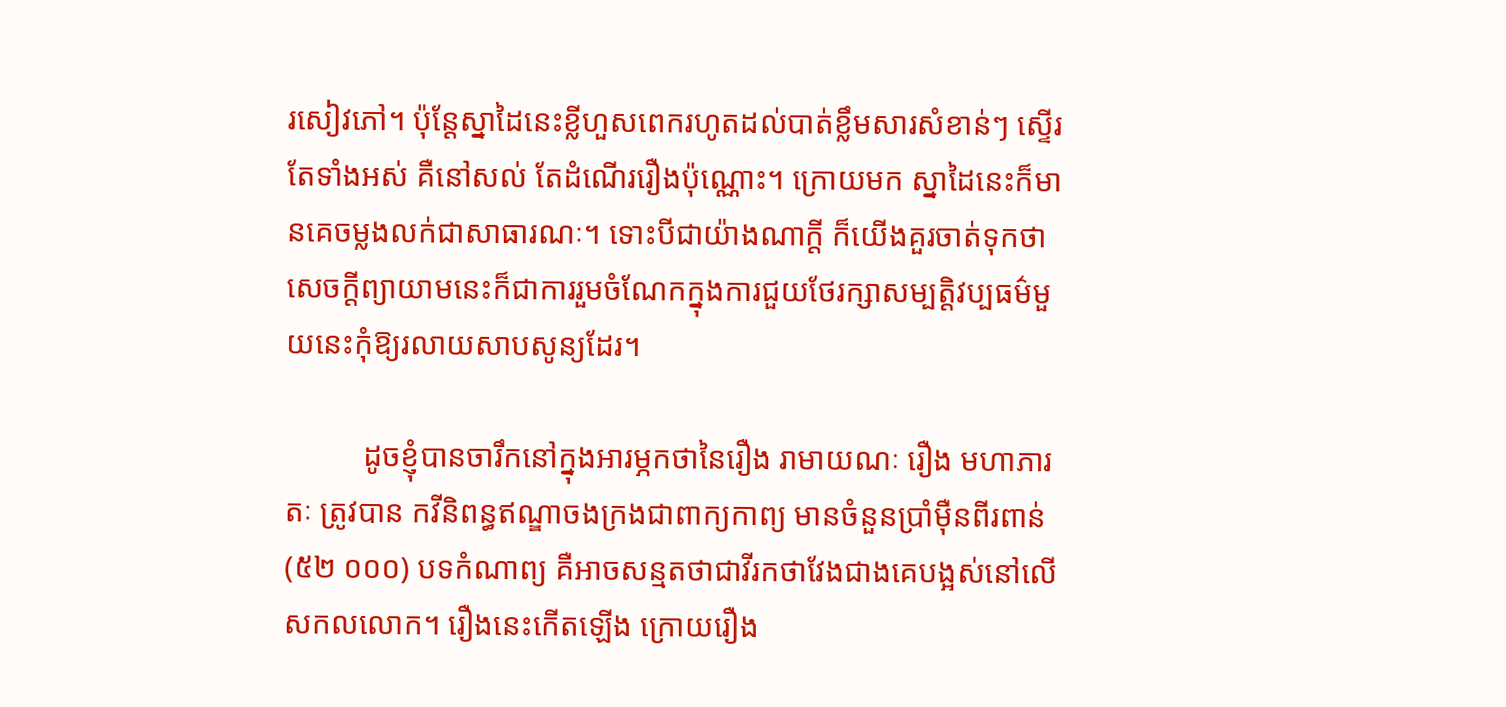រសៀវភៅ។ ប៉ុន្តែស្នាដៃនេះខ្លីហួសពេករហូតដល់បាត់ខ្លឹមសារសំខាន់ៗ ស្ទើរតែទាំងអស់ គឺនៅសល់ តែដំណើររឿងប៉ុណ្ណោះ។ ក្រោយមក ស្នាដៃនេះក៏មានគេចម្លងលក់ជាសាធារណៈ។ ទោះបីជាយ៉ាងណាក្ដី ក៏យើងគួរចាត់ទុកថា សេចក្ដីព្យាយាមនេះក៏ជាការរួមចំណែកក្នុងការជួយថែរក្សាសម្បត្តិវប្បធម៌មួយនេះកុំឱ្យរលាយសាបសូន្យដែរ។

          ដូចខ្ញុំបានចារឹកនៅក្នុងអារម្ភកថានៃរឿង រាមាយណៈ រឿង មហាភារតៈ ត្រូវបាន កវីនិពន្ធឥណ្ឌាចងក្រងជាពាក្យកាព្យ មានចំនួនប្រាំម៉ឺនពីរពាន់ (៥២ ០០០) បទកំណាព្យ គឺអាចសន្មតថាជាវីរកថាវែងជាងគេបង្អស់នៅលើសកលលោក។ រឿងនេះកើតឡើង ក្រោយរឿង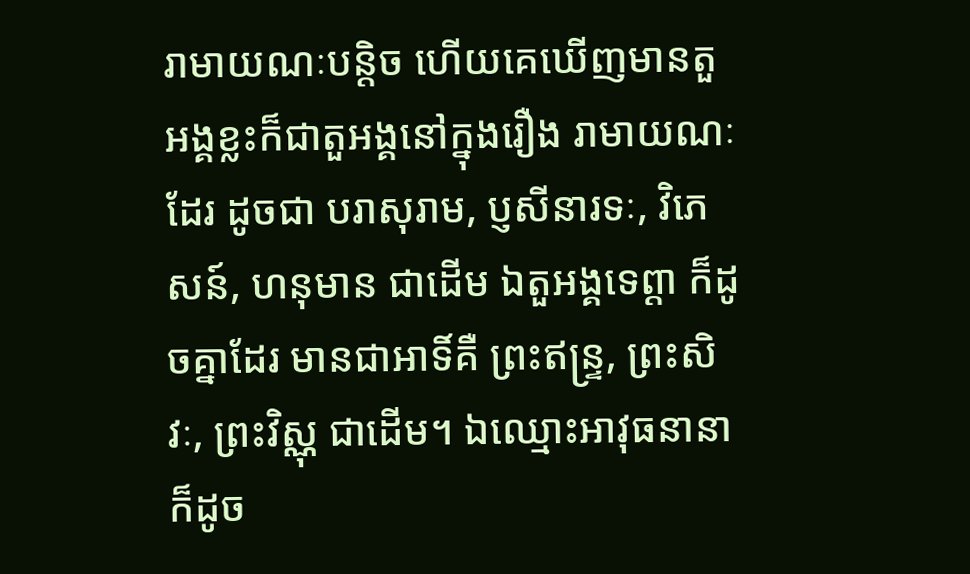រាមាយណៈបន្តិច ហើយគេឃើញមានតួអង្គខ្លះក៏ជាតួអង្គនៅក្នុងរឿង រាមាយណៈ ដែរ ដូចជា បរាសុរាម, ប្ញសីនារទៈ, វិភេសន៍, ហនុមាន ជាដើម ឯតួអង្គទេព្តា ក៏ដូចគ្នាដែរ មានជាអាទិ៍គឺ ព្រះឥន្ទ្រ, ព្រះសិវៈ, ព្រះវិស្ណុ ជាដើម។ ឯឈ្មោះអាវុធនានាក៏ដូច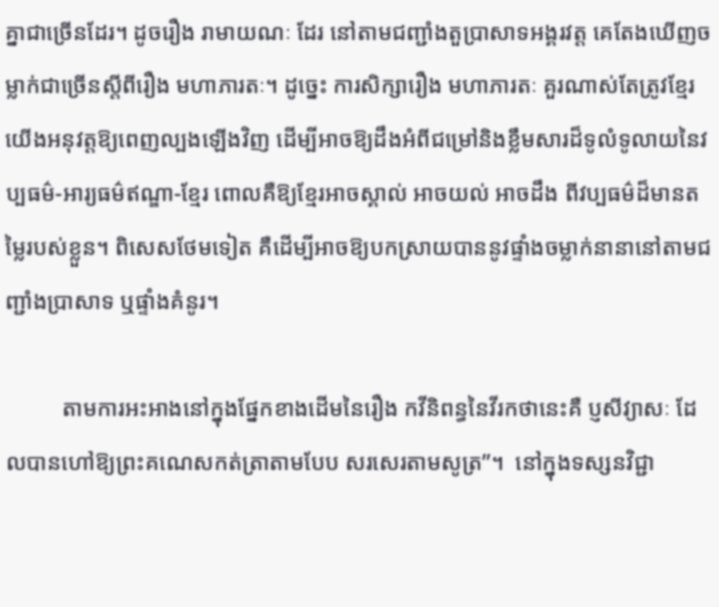គ្នាជាច្រើនដែរ។ ដូចរឿង រាមាយណៈ ដែរ នៅតាមជញ្ជាំងតួប្រាសាទអង្គរវត្ត គេតែងឃើញចម្លាក់ជាច្រើនស្តីពីរឿង មហាភារតៈ។ ដូច្នេះ ការសិក្សារឿង មហាភារតៈ គួរណាស់តែត្រូវខ្មែរយើងអនុវត្តឱ្យពេញល្បងឡើងវិញ ដើម្បីអាចឱ្យដឹងអំពីជម្រៅនិងខ្លឹមសារដ៏ទូលំទូលាយនៃវប្បធម៌-អារ្យធម៌ឥណ្ឌា-ខ្មែរ ពោលគឺឱ្យខ្មែរអាចស្គាល់ អាចយល់ អាចដឹង ពីវប្បធម៌ដ៏មានតម្លៃរបស់ខ្លួន។ ពិសេសថែមទៀត គឺដើម្បីអាចឱ្យបកស្រាយបាននូវផ្ទាំងចម្លាក់នានានៅតាមជញ្ជាំងប្រាសាទ ឬផ្ទាំងគំនូរ។

          តាមការអះអាងនៅក្នុងផ្នែកខាងដើមនៃរឿង កវីនិពន្ធនៃវីរកថានេះគឺ ប្ញសីវ្យាសៈ ដែលបានហៅឱ្យព្រះគណេសកត់ត្រាតាមបែប សរសេរតាមសូត្រ”។  នៅក្នុងទស្សនវិជ្ជា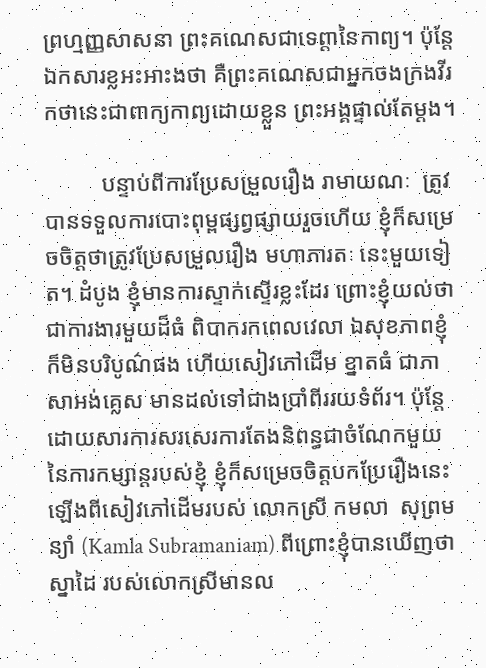ព្រហ្មញ្ញសាសនា ព្រះគណេសជាទេព្តានៃកាព្យ។ ប៉ុន្តែឯកសារខ្លអះអាះងថា គឺព្រះគណេសជាអ្នកចងក្រងវីរកថានេះជាពាក្យកាព្យដោយខ្លួន ព្រះអង្គផ្ទាល់តែម្តង។

          បន្ទាប់ពីការប្រែសម្រួលរឿង រាមាយណៈ  ត្រូវបានទទួលការបោះពុម្ពផ្សព្វផ្សាយរួចហើយ ខ្ញុំក៏សម្រេចចិត្តថាត្រូវប្រែសម្រួលរឿង មហាភារតៈ នេះមួយទៀត។ ដំបូង ខ្ញុំមានការស្ទាក់ស្ទើរខ្លះដែរ ព្រោះខ្ញុំយល់ថា ជាការងារមួយដ៏ធំ ពិបាករកពេលវេលា ឯសុខភាពខ្ញុំក៏មិនបរិបូណ៌ផង ហើយសៀវភៅដើម ខ្នាតធំ ជាភាសាអង់គ្លេស មានដល់ទៅជាងប្រាំពីររយទំព័រ។ ប៉ុន្តែ ដោយសារការសរសេរការតែងនិពន្ធជាចំណែកមួយនៃការកម្សាន្តរបស់ខ្ញុំ ខ្ញុំក៏សម្រេចចិត្តបកប្រែរឿងនេះឡើងពីសៀវភៅដើមរបស់ លោកស្រី កមលា  សុព្រមន្យាំ (Kamla Subramaniam) ពីព្រោះខ្ញុំបានឃើញថា ស្នាដៃ របស់លោកស្រីមានល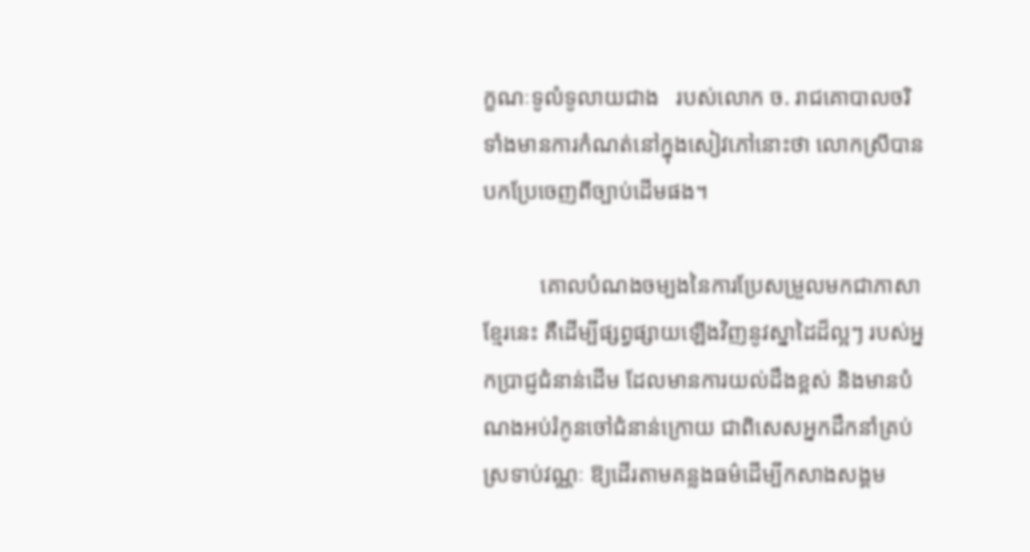ក្ខណៈទូលំទូលាយជាង   របស់លោក ច. រាជគោបាលចរិ  ទាំងមានការកំណត់នៅក្នុងសៀវភៅនោះថា លោកស្រីបានបកប្រែចេញពីច្បាប់ដើមផង។

          គោលបំណងចម្បងនៃការប្រែសម្រួលមកជាភាសាខ្មែរនេះ គឺដើម្បីផ្សព្វផ្សាយឡើងវិញនូវស្នាដៃដ៏ល្អៗ របស់អ្នកប្រាជ្ញជំនាន់ដើម ដែលមានការយល់ដឹងខ្ពស់ និងមានបំណងអប់រំកូនចៅជំនាន់ក្រោយ ជាពិសេសអ្នកដឹកនាំគ្រប់ស្រទាប់វណ្ណៈ ឱ្យដើរតាមគន្លងធម៌ដើម្បីកសាងសង្គម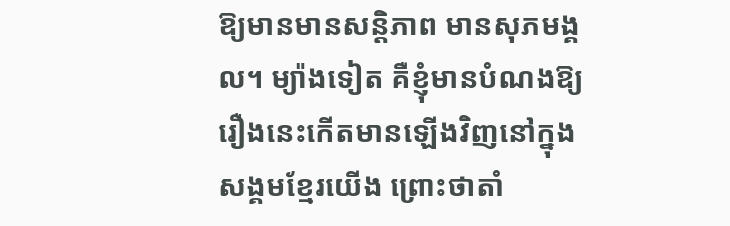ឱ្យមានមានសន្តិភាព មានសុភមង្គល។ ម្យ៉ាងទៀត គឺខ្ញុំមានបំណងឱ្យ រឿងនេះកើតមានឡើងវិញនៅក្នុងសង្គមខែ្មរយើង ព្រោះថាតាំ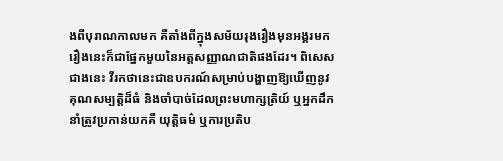ងពីបុរាណកាលមក គឺតាំងពីក្នុងសម័យរុងរឿងមុនអង្គរមក រឿងនេះក៏ជាផ្នែកមួយនៃអត្តសញ្ញាណជាតិផងដែរ។ ពិសេសជាងនេះ វីរកថានេះជាឧបករណ៍សម្រាប់បង្ហាញឱ្យឃើញនូវគុណសម្បត្តិដ៏ធំ និងចាំបាច់ដែលព្រះមហាក្សត្រិយ៍ ឬអ្នកដឹកនាំត្រូវប្រកាន់យកគឺ យុត្តិធម៌ ឬការប្រតិប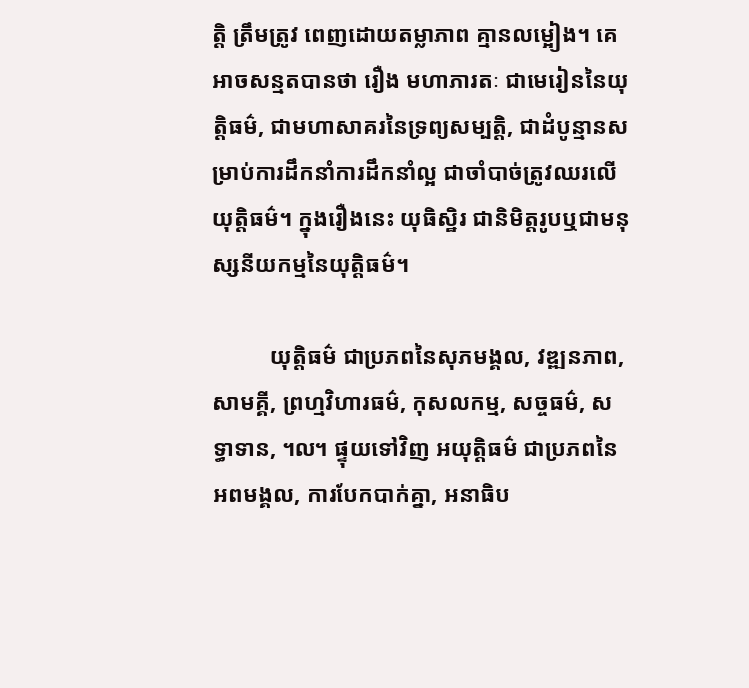ត្តិ ត្រឹមត្រូវ ពេញដោយតម្លាភាព គ្មានលម្អៀង។ គេអាចសន្មតបានថា រឿង មហាភារតៈ ជាមេរៀននៃយុត្តិធម៌, ជាមហាសាគរនៃទ្រព្យសម្បត្តិ, ជាដំបូន្មានសម្រាប់ការដឹកនាំការដឹកនាំល្អ ជាចាំបាច់ត្រូវឈរលើយុត្តិធម៌។ ក្នុងរឿងនេះ យុធិស្ឋិរ ជានិមិត្តរូបឬជាមនុស្សនីយកម្មនៃយុត្តិធម៌។

          យុត្តិធម៌ ជាប្រភពនៃសុភមង្គល, វឌ្ឍនភាព, សាមគ្គី, ព្រហ្មវិហារធម៌, កុសលកម្ម, សច្ចធម៌, សទ្ធាទាន, ៘ ផ្ទុយទៅវិញ អយុត្តិធម៌ ជាប្រភពនៃអពមង្គល, ការបែកបាក់គ្នា, អនាធិប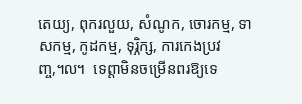តេយ្យ, ពុករលួយ, សំណូក, ចោរកម្ម, ទាសកម្ម, កូដកម្ម, ទុរ្ភិក្ស, ការកេងប្រវញ្ច,៘  ទេព្តាមិនចម្រើនពរឱ្យទេ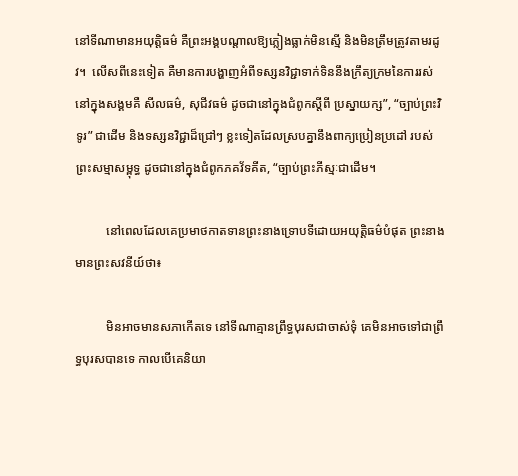នៅទីណាមានអយុត្តិធម៌ គឺព្រះអង្គបណ្តាលឱ្យភ្លៀងធ្លាក់មិនស្មើ និងមិនត្រឹមត្រូវតាមរដូវ។  លើសពីនេះទៀត គឺមានការបង្ហាញអំពីទស្សនវិជ្ជាទាក់ទិននឹងក្រឹត្យក្រមនៃការរស់នៅក្នុងសង្គមគឺ សីលធម៌, សុជីវធម៌ ដូចជានៅក្នុងជំពូកស្តីពី ប្រស្នាយក្ស”, “ច្បាប់ព្រះវិទូរ” ជាដើម និងទស្សនវិជ្ជាដ៏ជ្រៅៗ ខ្លះទៀតដែលស្របគ្នានឹងពាក្យប្រៀនប្រដៅ របស់ព្រះសម្មាសម្ពុទ្ធ ដូចជានៅក្នុងជំពូកភគវ័ទគីត, “ច្បាប់ព្រះភីស្មៈជាដើម។

          នៅពេលដែលគេប្រមាថកាតទានព្រះនាងទ្រោបទីដោយអយុត្តិធម៌បំផុត ព្រះនាង មានព្រះសវនីយ៍ថា៖

          មិនអាចមានសភាកើតទេ នៅទីណាគ្មានព្រឹទ្ធបុរសជាចាស់ទុំ គេមិនអាចទៅជាព្រឹទ្ធបុរសបានទេ កាលបើគេនិយា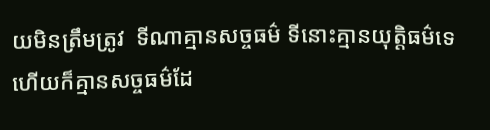យមិនត្រឹមត្រូវ  ទីណាគ្មានសច្ចធម៌ ទីនោះគ្មានយុត្តិធម៌ទេ ហើយក៏គ្មានសច្ចធម៌ដែ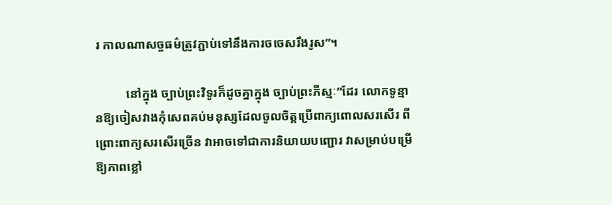រ កាលណាសច្ចធម៌ត្រូវភ្ជាប់ទៅនឹងការចចេសរឹងរូស”។

          នៅក្នុង ច្បាប់ព្រះវិទូរក៏ដូចគ្នាក្នុង ច្បាប់ព្រះភីស្មៈ”ដែរ លោកទូន្មានឱ្យចៀសវាងកុំសេពគប់មនុស្សដែលចូលចិត្តប្រើពាក្យពោលសរសើរ ពីព្រោះពាក្យសរសើរច្រើន វាអាចទៅជាការនិយាយបញ្ជោរ វាសម្រាប់បម្រើឱ្យភាពខ្លៅ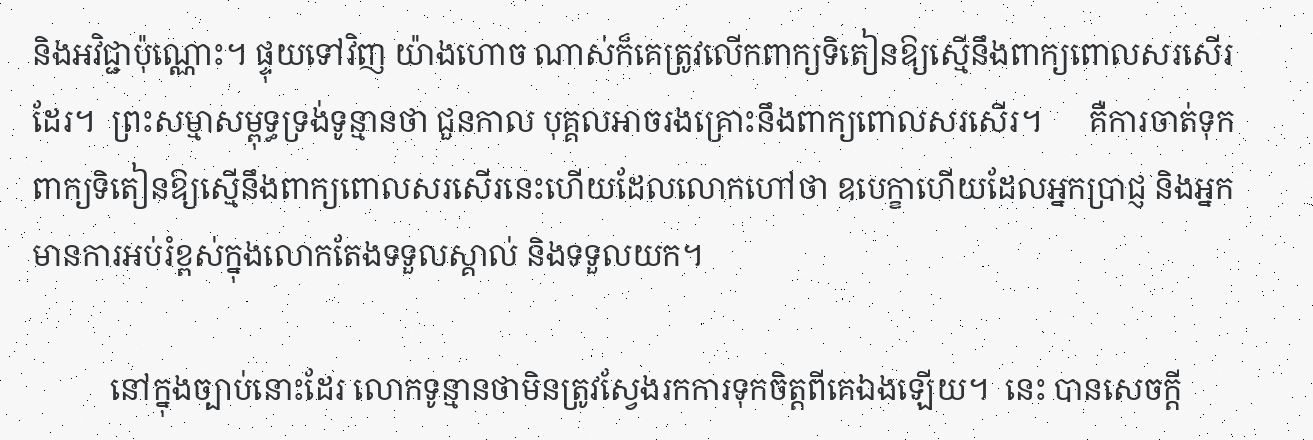និងអវិជ្ជាប៉ុណ្ណោះ។ ផ្ទុយទៅវិញ យ៉ាងហោច ណាស់ក៏គេត្រូវលើកពាក្យទិតៀនឱ្យស្មើនឹងពាក្យពោលសរសើរដែរ។  ព្រះសម្មាសម្ពុទ្ធទ្រង់ទូន្មានថា ជួនកាល បុគ្គលអាចរងគ្រោះនឹងពាក្យពោលសរសើរ។      គឺការចាត់ទុកពាក្យទិតៀនឱ្យស្មើនឹងពាក្យពោលសរសើរនេះហើយដែលលោកហៅថា ឧបេក្ខាហើយដែលអ្នកប្រាជ្ញ និងអ្នកមានការអប់រំខ្ពស់ក្នុងលោកតែងទទួលស្គាល់ និងទទួលយក។

          នៅក្នុងច្បាប់នោះដែរ លោកទូន្មានថាមិនត្រូវស្វែងរកការទុកចិត្តពីគេឯងឡើយ។  នេះ បានសេចក្តី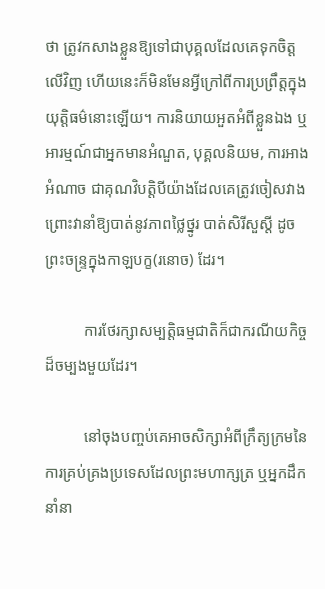ថា ត្រូវកសាងខ្លួនឱ្យទៅជាបុគ្គលដែលគេទុកចិត្តលើវិញ ហើយនេះក៏មិនមែនអ្វីក្រៅពីការប្រព្រឹត្តក្នុងយុត្តិធម៌នោះឡើយ។ ការនិយាយអួតអំពីខ្លួនឯង ឬអារម្មណ៍ជាអ្នកមានអំណួត, បុគ្គលនិយម, ការអាងអំណាច ជាគុណវិបត្តិបីយ៉ាងដែលគេត្រូវចៀសវាង ព្រោះវានាំឱ្យបាត់នូវភាពថ្លៃថ្នូរ បាត់សិរីសួស្តី ដូចព្រះចន្ទ្រក្នុងកាឡបក្ខ(រនោច) ដែរ។

          ការថែរក្សាសម្បត្តិធម្មជាតិក៏ជាករណីយកិច្ចដ៏ចម្បងមួយដែរ។

          នៅចុងបញ្ចប់គេអាចសិក្សាអំពីក្រឹត្យក្រមនៃការគ្រប់គ្រងប្រទេសដែលព្រះមហាក្សត្រ ឬអ្នកដឹកនាំនា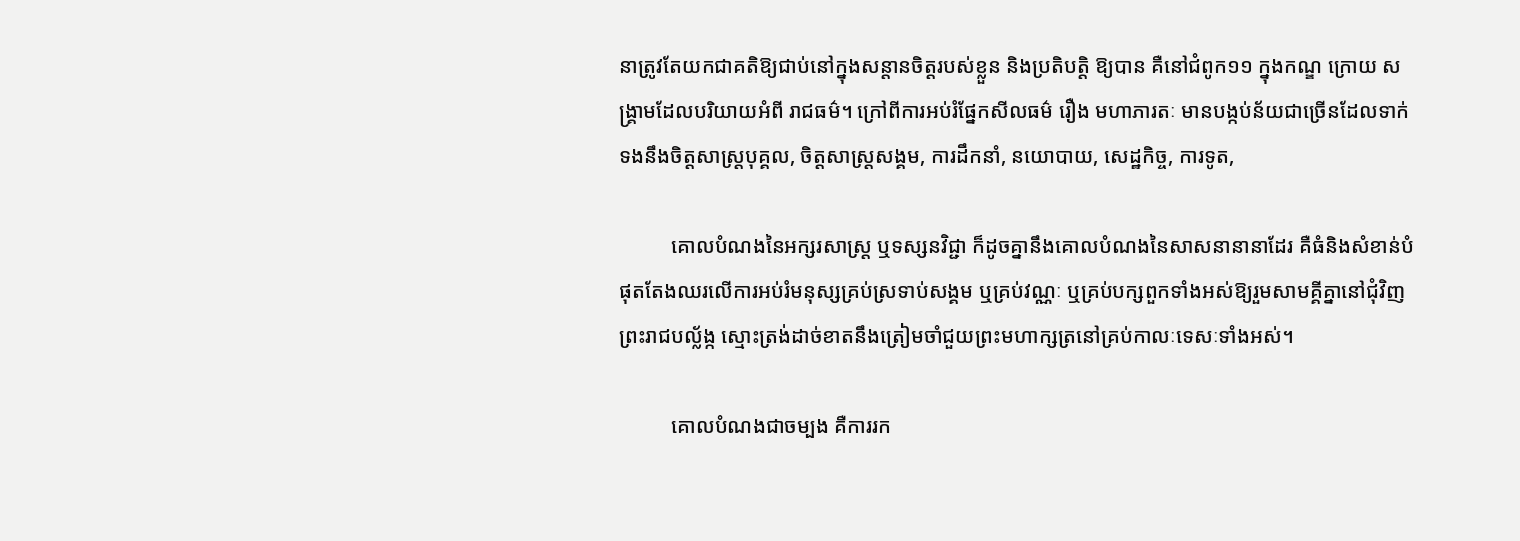នាត្រូវតែយកជាគតិឱ្យជាប់នៅក្នុងសន្ដានចិត្តរបស់ខ្លួន និងប្រតិបត្តិ ឱ្យបាន គឺនៅជំពូក១១ ក្នុងកណ្ឌ ក្រោយ សង្គ្រាមដែលបរិយាយអំពី រាជធម៌។ ក្រៅពីការអប់រំផ្នែកសីលធម៌ រឿង មហាភារតៈ មានបង្កប់ន័យជាច្រើនដែលទាក់ទងនឹងចិត្តសាស្ត្របុគ្គល, ចិត្តសាស្ត្រសង្គម, ការដឹកនាំ, នយោបាយ, សេដ្ឋកិច្ច, ការទូត,

          គោលបំណងនៃអក្សរសាស្ត្រ ឬទស្សនវិជ្ជា ក៏ដូចគ្នានឹងគោលបំណងនៃសាសនានានាដែរ គឺធំនិងសំខាន់បំផុតតែងឈរលើការអប់រំមនុស្សគ្រប់ស្រទាប់សង្គម ឬគ្រប់វណ្ណៈ ឬគ្រប់បក្សពួកទាំងអស់ឱ្យរួមសាមគ្គីគ្នានៅជុំវិញព្រះរាជបល្ល័ង្ក ស្មោះត្រង់ដាច់ខាតនឹងត្រៀមចាំជួយព្រះមហាក្សត្រនៅគ្រប់កាលៈទេសៈទាំងអស់។

          គោលបំណងជាចម្បង គឺការរក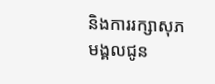និងការរក្សាសុភមង្គលជូន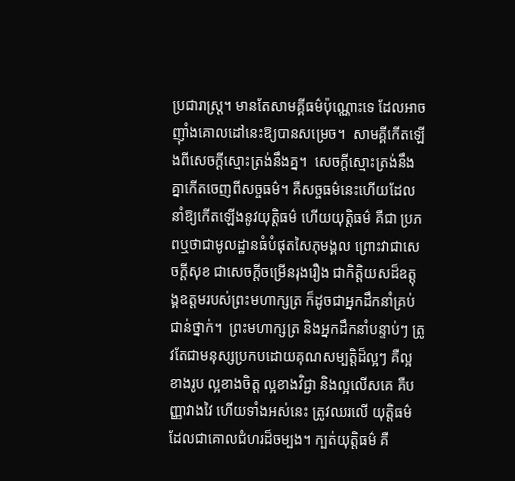ប្រជារាស្ត្រ។ មានតែសាមគ្គីធម៌ប៉ុណ្ណោះទេ ដែលអាចញ៉ាំងគោលដៅនេះឱ្យបានសម្រេច។  សាមគ្គីកើតឡើងពីសេចក្តីស្មោះត្រង់នឹងគ្ន។  សេចក្តីស្មោះត្រង់នឹងគ្នាកើតចេញពីសច្ចធម៌។ គឺសច្ចធម៌នេះហើយដែលនាំឱ្យកើតឡើងនូវយុត្តិធម៌ ហើយយុត្តិធម៌ គឺជា ប្រភពឬថាជាមូលដ្ឋានធំបំផុតសៃភុមង្គល ព្រោះវាជាសេចក្តីសុខ ជាសេចក្តីចម្រើនរុងរឿង ជាកិត្តិយសដ៏ឧត្តុង្គឧត្តមរបស់ព្រះមហាក្សត្រ ក៏ដូចជាអ្នកដឹកនាំគ្រប់ជាន់ថ្នាក់។  ព្រះមហាក្សត្រ និងអ្នកដឹកនាំបន្ទាប់ៗ ត្រូវតែជាមនុស្សប្រកបដោយគុណសម្បត្តិដ៏ល្អៗ គឺល្អខាងរូប ល្អខាងចិត្ត ល្អខាងវិជ្ជា និងល្អលើសគេ គឺបញ្ញាវាងវៃ ហើយទាំងអស់នេះ ត្រូវឈរលើ យុត្តិធម៌ដែលជាគោលជំហរដ៏ចម្បង។ ក្បត់យុត្តិធម៌ គឺ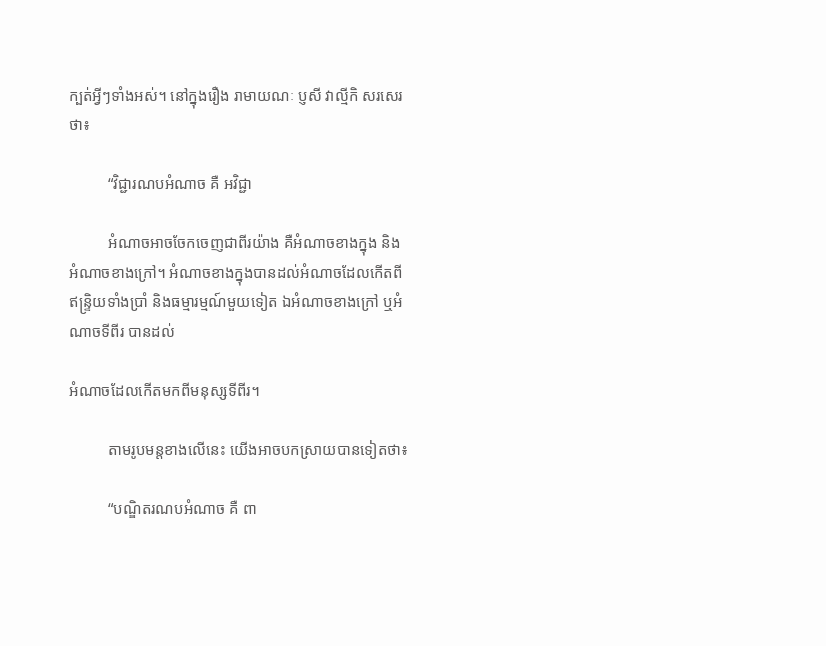ក្បត់អ្វីៗទាំងអស់។ នៅក្នុងរឿង រាមាយណៈ ប្ញសី វាល្មីកិ សរសេរថា៖

          “វិជ្ជារណបអំណាច គឺ អវិជ្ជា

          អំណាចអាចចែកចេញជាពីរយ៉ាង គឺអំណាចខាងក្នុង និង អំណាចខាងក្រៅ។ អំណាចខាងក្នុងបានដល់អំណាចដែលកើតពីឥន្ទ្រិយទាំងប្រាំ និងធម្មារម្មណ៍មួយទៀត ឯអំណាចខាងក្រៅ ឬអំណាចទីពីរ បានដល់

អំណាចដែលកើតមកពីមនុស្សទីពីរ។

          តាមរូបមន្តខាងលើនេះ យើងអាចបកស្រាយបានទៀតថា៖

          “បណ្ឌិតរណបអំណាច គឺ ពា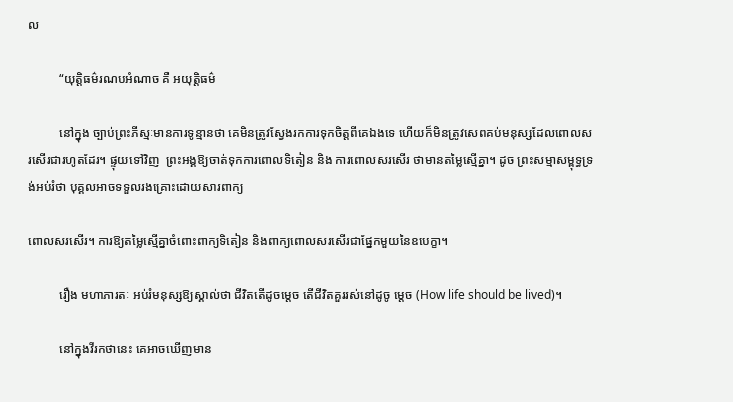ល

          “យុត្តិធម៌រណបអំណាច គឺ អយុត្តិធម៌

          នៅក្នុង ច្បាប់ព្រះភីស្មៈមានការទូន្មានថា គេមិនត្រូវស្វែងរកការទុកចិត្តពីគេឯងទេ ហើយក៏មិនត្រូវសេពគប់មនុស្សដែលពោលសរសើរជារហូតដែរ។ ផ្ទុយទៅវិញ  ព្រះអង្គឱ្យចាត់ទុកការពោលទិតៀន និង ការពោលសរសើរ ថាមានតម្លៃស្មើគ្នា។ ដូច ព្រះសម្មាសម្ពុទ្ធទ្រង់អប់រំថា បុគ្គលអាចទទួលរងគ្រោះដោយសារពាក្យ

ពោលសរសើរ។ ការឱ្យតម្លៃស្មើគ្នាចំពោះពាក្យទិតៀន និងពាក្យពោលសរសើរជាផ្នែកមួយនៃឧបេក្ខា។

          រឿង មហាភារតៈ អប់រំមនុស្សឱ្យស្គាល់ថា ជីវិតតើដូចម្តេច តើជីវិតគួររស់នៅដូចូ ម្តេច (How life should be lived)។

          នៅក្នុងវីរកថានេះ គេអាចឃើញមាន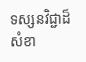ទស្សនវិជ្ជាដ៏សំខា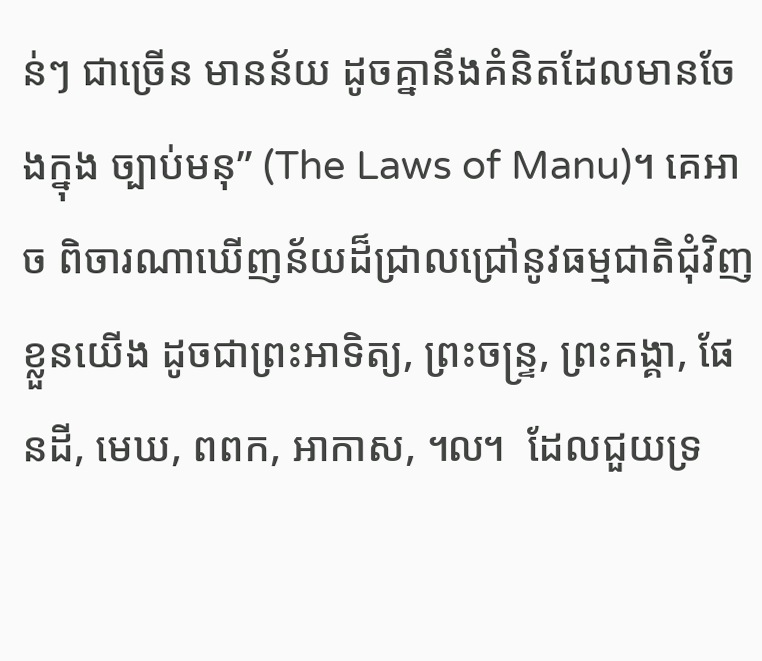ន់ៗ ជាច្រើន មានន័យ ដូចគ្នានឹងគំនិតដែលមានចែងក្នុង ច្បាប់មនុ” (The Laws of Manu)។ គេអាច ពិចារណាឃើញន័យដ៏ជ្រាលជ្រៅនូវធម្មជាតិជុំវិញខ្លួនយើង ដូចជាព្រះអាទិត្យ, ព្រះចន្ទ្រ, ព្រះគង្គា, ផែនដី, មេឃ, ពពក, អាកាស, ៘  ដែលជួយទ្រ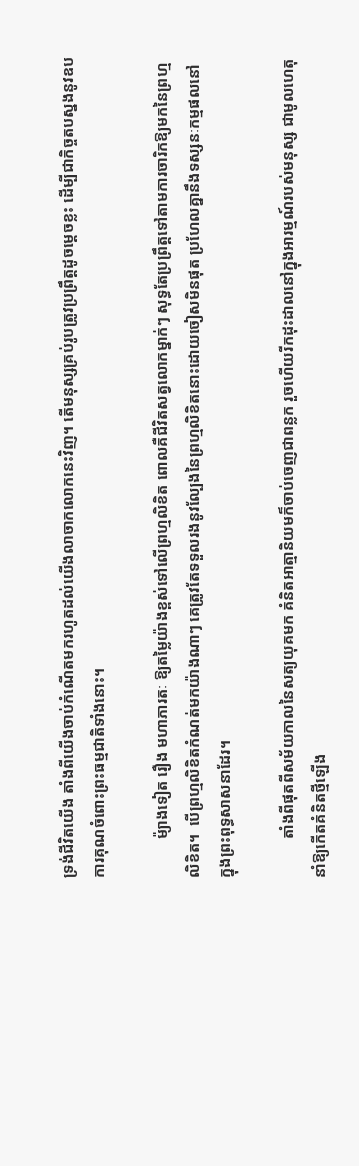ទ្រង់ជីវិតយើង តាំងពីយើងចាប់កំណើតមករហូតដល់យើងលាចាកលោកនេះវិញ។ តើមនុស្សគ្រប់រូបត្រូវប្រព្រឹត្តដូចម្តេចខ្លះ ដើម្បីជាកិច្ចតបស្នងនូវឧបការគុណចំពោះព្រះធម្មជាតិទាំងនោះ។

          ម៉្យាងទៀត រឿង មហាភារតៈ ឱ្យតម្លៃយ៉ាងខ្ពស់ទៅលើព្រហ្មលិខិត ពោលគឺជីវិតសត្វលោកម្នាក់ៗ សុទ្ធតែប្រព្រឹត្តទៅតាមការចារិកឱ្យមកនៃព្រហ្មលិខិត។  បើព្រហ្មលិខិតកំណត់មកយ៉ាងណាៗ គេត្រូវតែទទួលរងនូវល្បែងនៃព្រហ្មលិខិតនោះដោយចៀសមិនផុត ប្រហែលគ្នានឹងទស្សនៈកម្មផលនៅក្នុងព្រះពុទ្ធសាសនាដែរ។

          តាំងពីផុតពីសម័យកាលនៃសត្យយុគមក គំនិតអាត្មានិយមក៏ចាប់ចេញជាពន្លក រួចហើយរីកដុះដាលនៅក្នុងអារម្មណ៍របស់មនុស្ស ជាមូលហេតុនាំឱ្យកើតគំនិតថ្មីឡើង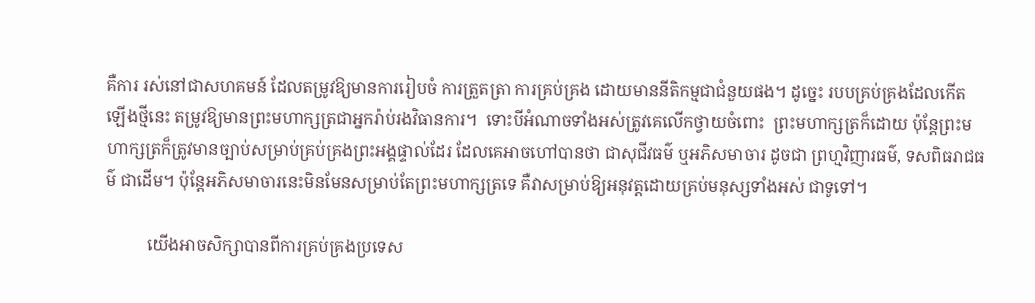គឺការ រស់នៅជាសហគមន៍ ដែលតម្រូវឱ្យមានការរៀបចំ ការត្រួតត្រា ការគ្រប់គ្រង ដោយមាននីតិកម្មជាជំនួយផង។ ដូច្នេះ របបគ្រប់គ្រងដែលកើតឡើងថ្មីនេះ តម្រូវឱ្យមានព្រះមហាក្សត្រជាអ្នករ៉ាប់រងវិធានការ។  ទោះបីអំណាចទាំងអស់ត្រូវគេលើកថ្វាយចំពោះ  ព្រះមហាក្សត្រក៏ដោយ ប៉ុន្តែព្រះមហាក្សត្រក៏ត្រូវមានច្បាប់សម្រាប់គ្រប់គ្រងព្រះអង្គផ្ទាល់ដែរ ដែលគេអាចហៅបានថា ជាសុជីវធម៌ ឬអភិសមាចារ ដូចជា ព្រហ្មវិញារធម៌, ទសពិធរាជធម៌ ជាដើម។ ប៉ុន្តែអភិសមាចារនេះមិនមែនសម្រាប់តែព្រះមហាក្សត្រទេ គឺវាសម្រាប់ឱ្យអនុវត្តដោយគ្រប់មនុស្សទាំងអស់ ជាទូទៅ។

          យើងអាចសិក្សាបានពីការគ្រប់គ្រងប្រទេស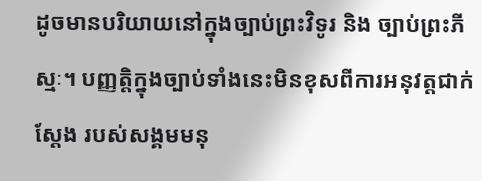ដូចមានបរិយាយនៅក្នុងច្បាប់ព្រះវិទូរ និង ច្បាប់ព្រះភីស្មៈ។ បញ្ញត្តិក្នុងច្បាប់ទាំងនេះមិនខុសពីការអនុវត្តជាក់ស្តែង របស់សង្គមមនុ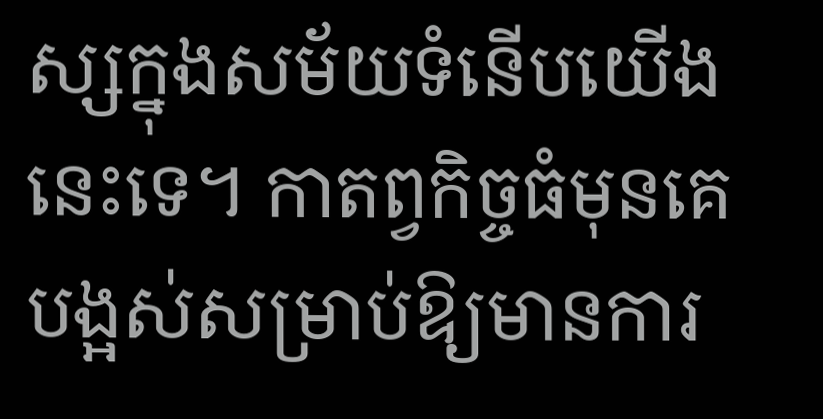ស្សក្នុងសម័យទំនើបយើងនេះទេ។ កាតព្វកិច្ចធំមុនគេបង្អស់សម្រាប់ឱ្យមានការ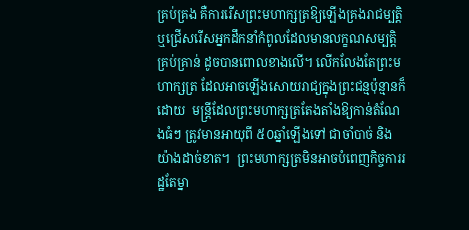គ្រប់គ្រង គឺការរើសព្រះមហាក្សត្រឱ្យឡើងគ្រងរាជម្បត្តិ ឬជ្រើសរើសអ្នកដឹកនាំកំពូលដែលមានលក្ខណសម្បត្តិគ្រប់គ្រាន់ ដូចបានពោលខាងលើ។ លើកលែងតែព្រះមហាក្សត្រ ដែលអាចឡើងសោយរាជ្យក្នុងព្រះជន្មប៉ុន្មានក៏ដោយ  មន្ត្រីដែលព្រះមហាក្សត្រតែងតាំងឱ្យកាន់តំណែងធំៗ ត្រូវមានអាយុពី ៥០ឆ្នាំឡើងទៅ ជាចាំបាច់ និង យ៉ាងដាច់ខាត។  ព្រះមហាក្សត្រមិនអាចបំពេញកិច្ចការរដ្ឋតែម្នា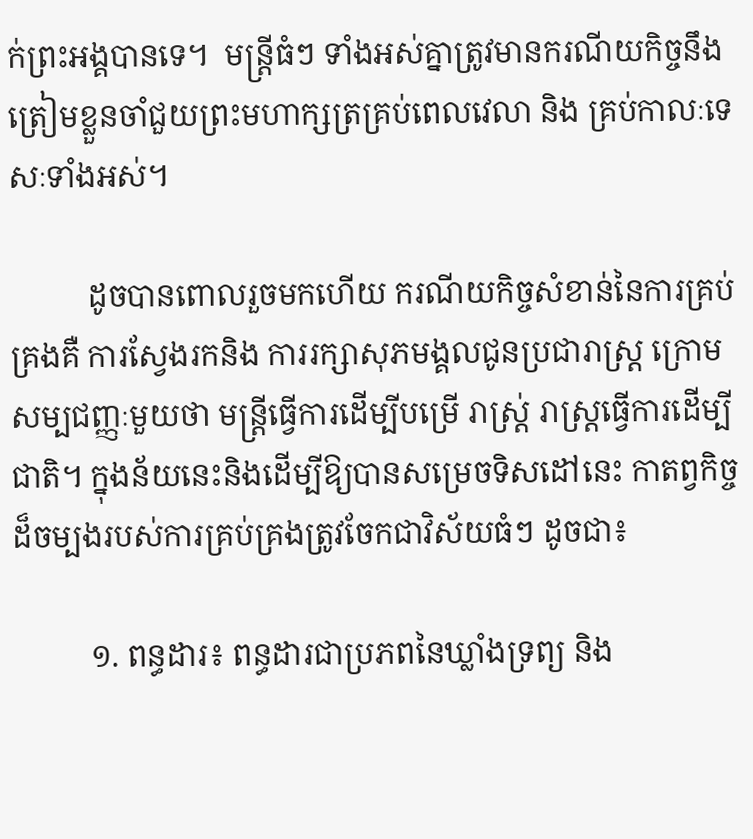ក់ព្រះអង្គបានទេ។  មន្ត្រីធំៗ ទាំងអស់គ្នាត្រូវមានករណីយកិច្ចនឹងត្រៀមខ្លួនចាំជួយព្រះមហាក្សត្រគ្រប់ពេលវេលា និង គ្រប់កាលៈទេសៈទាំងអស់។

          ដូចបានពោលរួចមកហើយ ករណីយកិច្ចសំខាន់នៃការគ្រប់គ្រងគឺ ការស្វែងរកនិង ការរក្សាសុភមង្គលជូនប្រជារាស្ត្រ ក្រោមសម្បជញ្ញៈមួយថា មន្ត្រីធ្វើការដើម្បីបម្រើ រាស្ត្រ់ រាស្ត្រធ្វើការដើម្បីជាតិ។ ក្នុងន័យនេះនិងដើម្បីឱ្យបានសម្រេចទិសដៅនេះ កាតព្វកិច្ចដ៏ចម្បងរបស់ការគ្រប់គ្រងត្រូវចែកជាវិស័យធំៗ ដូចជា៖

          ១. ពន្ធដារ៖ ពន្ធដារជាប្រភពនៃឃ្លាំងទ្រព្យ និង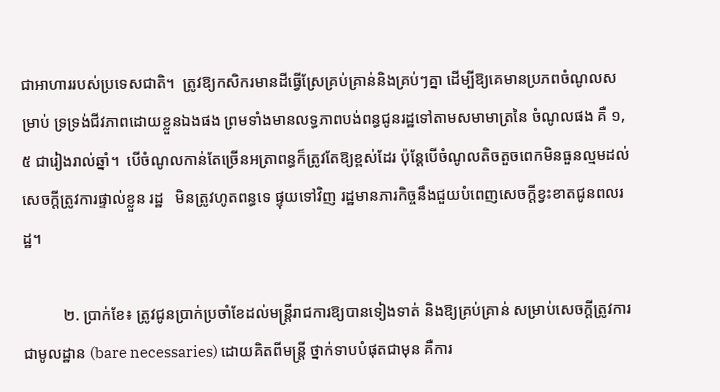ជាអាហាររបស់ប្រទេសជាតិ។  ត្រូវឱ្យកសិករមានដីធ្វើស្រែគ្រប់គ្រាន់និងគ្រប់ៗគ្នា ដើម្បីឱ្យគេមានប្រភពចំណូលសម្រាប់ ទ្រទ្រង់ជីវភាពដោយខ្លួនឯងផង ព្រមទាំងមានលទ្ធភាពបង់ពន្ធជូនរដ្ឋទៅតាមសមាមាត្រនៃ ចំណូលផង គឺ ១,៥ ជារៀងរាល់ឆ្នាំ។  បើចំណូលកាន់តែច្រើនអត្រាពន្ធក៏ត្រូវតែឱ្យខ្ពស់ដែរ ប៉ុន្តែបើចំណូលតិចតួចពេកមិនធួនល្មមដល់សេចក្តីត្រូវការផ្ទាល់ខ្លួន រដ្ឋ   មិនត្រូវហូតពន្ធទេ ផ្ទុយទៅវិញ រដ្ឋមានភារកិច្ចនឹងជួយបំពេញសេចក្តីខ្វះខាតជូនពលរដ្ឋ។

          ២. ប្រាក់ខែ៖ ត្រូវជូនប្រាក់ប្រចាំខែដល់មន្ត្រីរាជការឱ្យបានទៀងទាត់ និងឱ្យគ្រប់គ្រាន់ សម្រាប់សេចក្តីត្រូវការជាមូលដ្ឋាន (bare necessaries) ដោយគិតពីមន្ត្រី ថ្នាក់ទាបបំផុតជាមុន គឺការ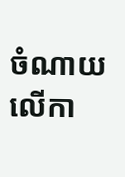ចំណាយលើកា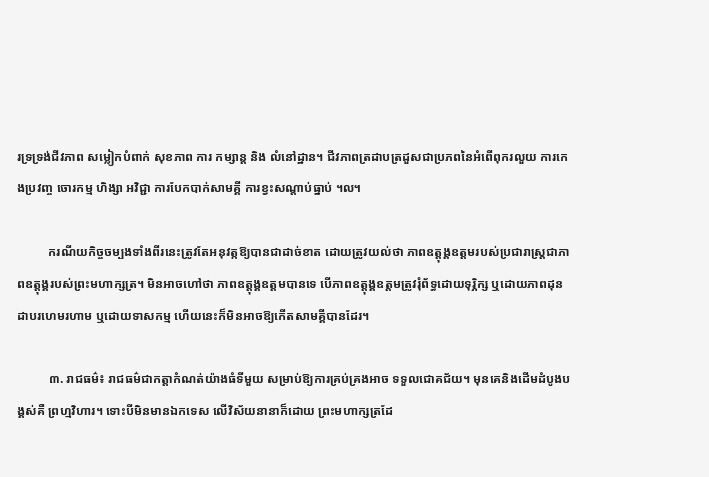រទ្រទ្រង់ជីវភាព សម្លៀកបំពាក់ សុខភាព ការ កម្សាន្ត និង លំនៅដ្ឋាន។ ជីវភាពត្រដាបត្រដួសជាប្រភពនៃអំពើពុករលួយ ការកេងប្រវញ្ច ចោរកម្ម ហិង្សា អវិជ្ជា ការបែកបាក់សាមគ្គី ការខ្វះសណ្តាប់ធ្នាប់ ៘

          ករណីយកិច្ចចម្បងទាំងពីរនេះត្រូវតែអនុវត្កឱ្យបានជាដាច់ខាត ដោយត្រូវយល់ថា ភាពឧត្តុង្គឧត្តមរបស់ប្រជារាស្ត្រជាភាពឧត្តុង្គរបស់ព្រះមហាក្សត្រ។ មិនអាចហៅថា ភាពឧត្តុង្គឧត្តមបានទេ បើភាពឧត្តុង្គឧត្តមត្រូវរុំព័ទ្ធដោយទុរ្ភិក្ស ឬដោយភាពដុនដាបរហេមរហាម ឬដោយទាសកម្ម ហើយនេះក៏មិនអាចឱ្យកើតសាមគ្គីបានដែរ។

          ៣. រាជធម៌៖ រាជធម៌ជាកត្តាកំណត់យ៉ាងធំទីមួយ សម្រាប់ឱ្យការគ្រប់គ្រងអាច ទទួលជោគជ័យ។ មុនគេនិងដើមដំបូងបង្គស់គឺ ព្រហ្មវិហារ។ ទោះបីមិនមានឯកទេស លើវិស័យនានាក៏ដោយ ព្រះមហាក្សត្រដែ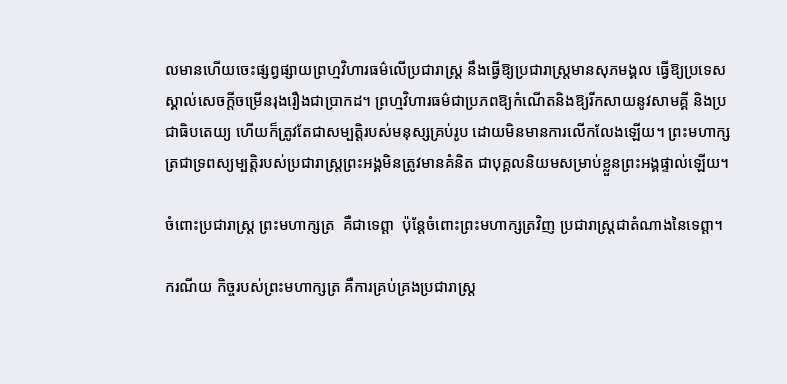លមានហើយចេះផ្សព្វផ្សាយព្រហ្មវិហារធម៌លើប្រជារាស្ត្រ នឹងធ្វើឱ្យប្រជារាស្ត្រមានសុភមង្គល ធ្វើឱ្យប្រទេសស្គាល់សេចក្តីចម្រើនរុងរឿងជាប្រាកដ។ ព្រហ្មវិហារធម៌ជាប្រភពឱ្យកំណើតនិងឱ្យរីកសាយនូវសាមគ្គី និងប្រជាធិបតេយ្យ ហើយក៏ត្រូវតែជាសម្បត្តិរបស់មនុស្សគ្រប់រូប ដោយមិនមានការលើកលែងឡើយ។ ព្រះមហាក្សត្រជាទ្រពស្យម្បត្តិរបស់ប្រជារាស្រ្តព្រះអង្គមិនត្រូវមានគំនិត ជាបុគ្គលនិយមសម្រាប់ខ្លួនព្រះអង្គផ្ទាល់ឡើយ។

ចំពោះប្រជារាស្ត្រ ព្រះមហាក្សត្រ  គឺជាទេព្តា  ប៉ុន្តែចំពោះព្រះមហាក្សត្រវិញ ប្រជារាស្ត្រជាតំណាងនៃទេព្តា។

ករណីយ កិច្ចរបស់ព្រះមហាក្សត្រ គឺការគ្រប់គ្រងប្រជារាស្ត្រ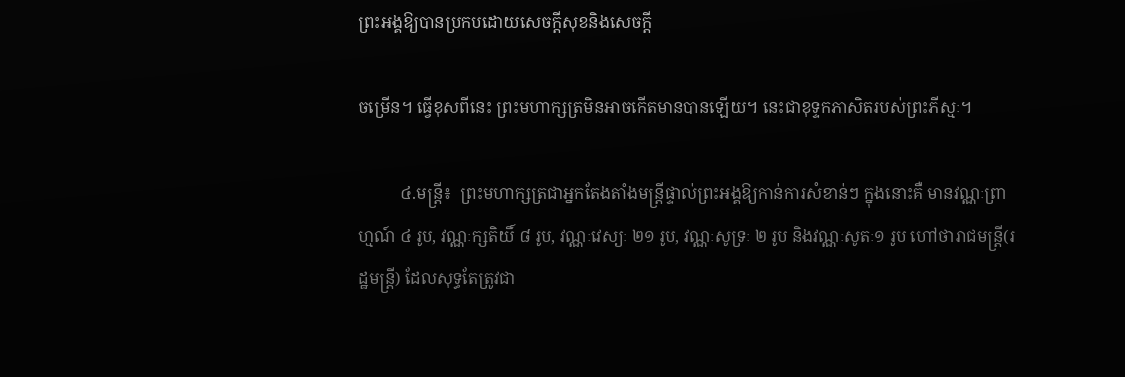ព្រះអង្គឱ្យបានប្រកបដោយសេចក្តីសុខនិងសេចក្តី

ចម្រើន។ ធ្វើខុសពីនេះ ព្រះមហាក្សត្រមិនអាចកើតមានបានឡើយ។ នេះជាខុទ្ទកភាសិតរបស់ព្រះភីស្មៈ។

          ៤.មន្ត្រី៖  ព្រះមហាក្សត្រជាអ្នកតែងតាំងមន្ត្រីផ្ទាល់ព្រះអង្គឱ្យកាន់ការសំខាន់ៗ ក្នុងនោះគឺ មានវណ្ណៈព្រាហ្មណ៍ ៤ រូប, វណ្ណៈក្សតិយិ៍ ៨ រូប, វណ្ណៈវេស្យៈ ២១ រូប, វណ្ណៈសូទ្រៈ ២ រូប និងវណ្ណៈសូតៈ១ រូប ហៅថារាជមន្ត្រី(រដ្ឋមន្ត្រី) ដែលសុទ្ធតែត្រូវជា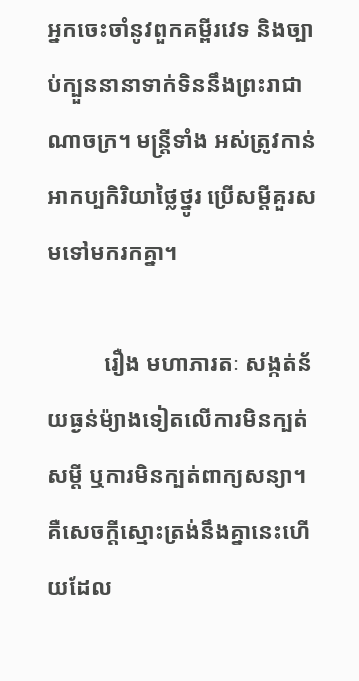អ្នកចេះចាំនូវពួកគម្ពីរវេទ និងច្បាប់ក្បួននានាទាក់ទិននឹងព្រះរាជាណាចក្រ។ មន្ត្រីទាំង អស់ត្រូវកាន់អាកប្បកិរិយាថ្លៃថ្នូរ ប្រើសម្តីគួរសមទៅមករកគ្នា។

          រឿង មហាភារតៈ សង្កត់ន័យធ្ងន់ម៉្យាងទៀតលើការមិនក្បត់សម្តី ឬការមិនក្បត់ពាក្យសន្យា។  គឺសេចក្តីស្មោះត្រង់នឹងគ្នានេះហើយដែល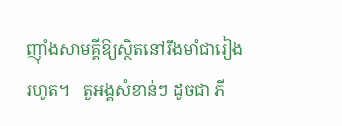ញ៉ាំងសាមគ្គីឱ្យស្ថិតនៅរឹងមាំជារៀងរហូត។   តួអង្គសំខាន់ៗ ដូចជា ភី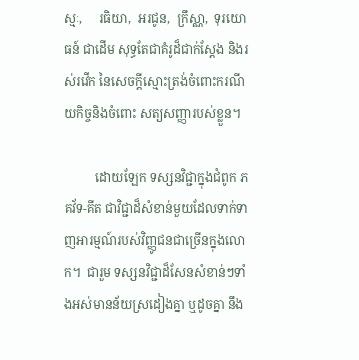ស្មៈ,     រធិយា,  អរជូន,  ក្រឹស្ណា,  ទុរយោធន៍ ជាដើម សុទ្ធតែជាគំរូដ៏ជាក់ស្តែង និងរស់រវើក នៃសេចក្តីស្មោះត្រង់ចំពោះករណីយកិច្ចនិងចំពោះ សត្យសញ្ញារបស់ខ្លួន។

          ដោយឡែក ទស្សនវិជ្ជាក្នុងជំពូក ភគវ័ទ-គីត ជាវិជ្ជាដ៏សំខាន់មួយដែលទាក់ទាញអារម្មណ៍របស់វិញ្ញូជនជាច្រើនក្នុងលោក។  ជារួម ទស្សនវិជ្ជាដ៏សែនសំខាន់ៗទាំងអស់មានន័យស្រដៀងគ្នា ឬដូចគ្នា នឹង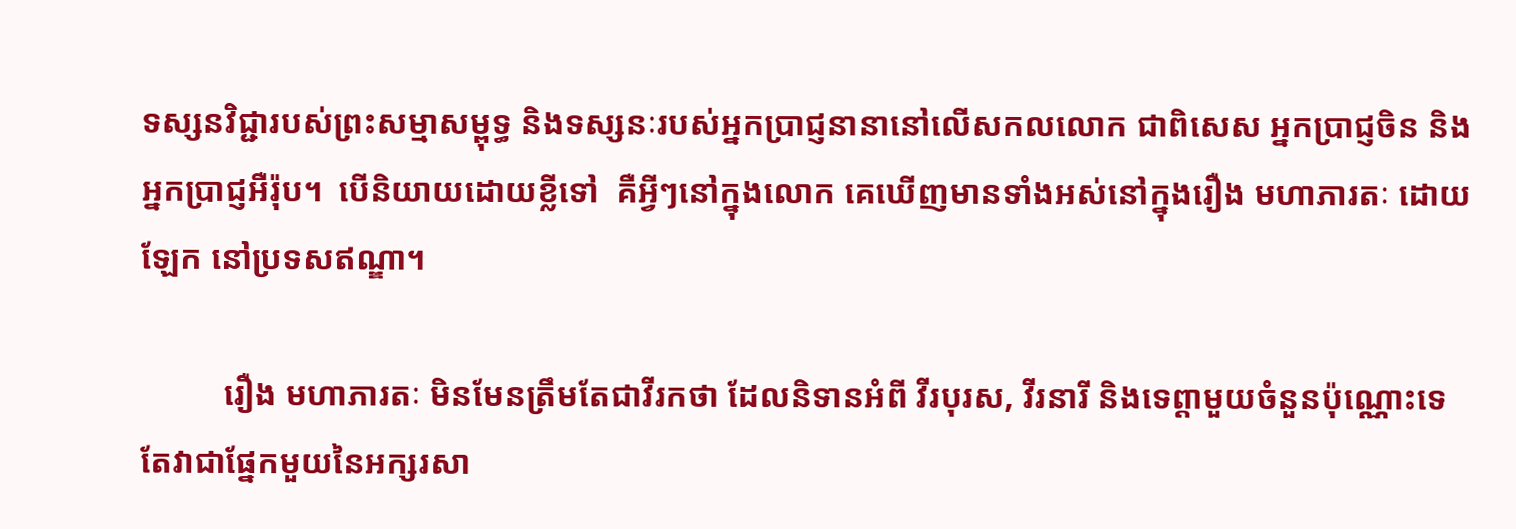ទស្សនវិជ្ជារបស់ព្រះសម្មាសម្ពុទ្ធ និងទស្សនៈរបស់អ្នកប្រាជ្ញនានានៅលើសកលលោក ជាពិសេស អ្នកប្រាជ្ញចិន និងអ្នកប្រាជ្ញអឺរ៉ុប។  បើនិយាយដោយខ្លីទៅ  គឺអ្វីៗនៅក្នុងលោក គេឃើញមានទាំងអស់នៅក្នុងរឿង មហាភារតៈ ដោយឡែក នៅប្រទសឥណ្ឌា។

          រឿង មហាភារតៈ មិនមែនត្រឹមតែជាវីរកថា ដែលនិទានអំពី វីរបុរស, វីរនារី និងទេព្ដាមួយចំនួនប៉ុណ្ណោះទេ តែវាជាផែ្នកមួយនៃអក្សរសា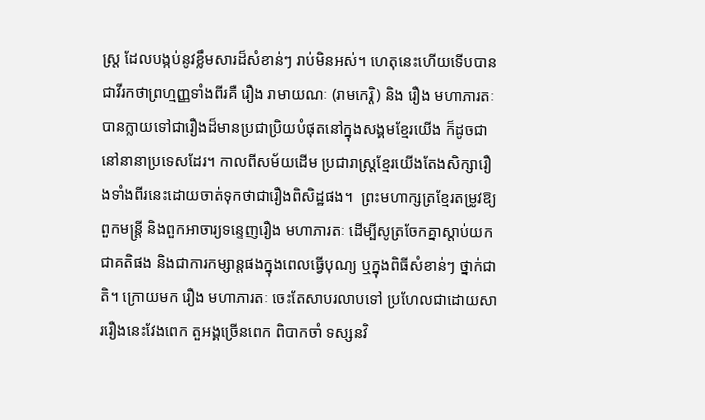ស្ត្រ ដែលបង្កប់នូវខ្លឹមសារដ៏សំខាន់ៗ រាប់មិនអស់។ ហេតុនេះហើយទើបបានជាវីរកថាព្រហ្មញ្ញទាំងពីរគឺ រឿង រាមាយណៈ (រាមកេរ្តិ) និង រឿង មហាភារតៈ បានក្លាយទៅជារឿងដ៏មានប្រជាប្រិយបំផុតនៅក្នុងសង្គមខ្មែរយើង ក៏ដូចជានៅនានាប្រទេសដែរ។ កាលពីសម័យដើម ប្រជារាស្ត្រខ្មែរយើងតែងសិក្សារឿងទាំងពីរនេះដោយចាត់ទុកថាជារឿងពិសិដ្ឋផង។  ព្រះមហាក្សត្រខ្មែរតម្រូវឱ្យពួកមន្ត្រី និងពួកអាចារ្យទន្ទេញរឿង មហាភារតៈ ដើម្បីសូត្រចែកគ្នាស្តាប់យកជាគតិផង និងជាការកម្សាន្តផងក្នុងពេលធ្វើបុណ្យ ឬក្នុងពិធីសំខាន់ៗ ថ្នាក់ជាតិ។ ក្រោយមក រឿង មហាភារតៈ ចេះតែសាបរលាបទៅ ប្រហែលជាដោយសាររឿងនេះវែងពេក តួអង្គច្រើនពេក ពិបាកចាំ ទស្សនវិ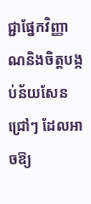ជ្ជាផ្នែកវិញ្ញាណនិងចិត្តបង្កប់ន័យសែនជ្រៅៗ ដែលអាចឱ្យ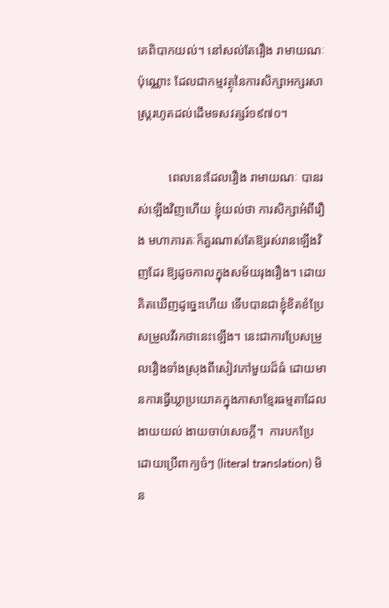គេពិបាកយល់។ នៅសល់តែរឿង រាមាយណៈ ប៉ុណ្ណោះ ដែលជាកម្មវត្ថុនៃការសិក្សាអក្សរសាស្ត្ររហូតដល់ដើមទសវត្សរ៍១៩៧០។

          ពេលនេះដែលរឿង រាមាយណៈ បានរស់ឡើងវិញហើយ ខ្ញុំយល់ថា ការសិក្សាអំពីរឿង មហាភារតៈក៏គួរណាស់តែឱ្យរស់រានឡើងវិញដែរ ឱ្យដូចកាលក្នុងសម័យរុងរឿង។ ដោយគិតឃើញដូច្នេះហើយ ទើបបានជាខ្ញុំខិតខំប្រែសម្រួលវីរកថានេះឡើង។ នេះជាការប្រែសម្រួលរឿងទាំងស្រុងពីសៀវភៅមួយដ៏ធំ ដោយមានការធ្វើឃ្លាប្រយោគក្នុងភាសាខ្មែរធម្មតាដែលងាយយល់ ងាយចាប់សេចក្ដី។  ការបកប្រែដោយប្រើពាក្យចំៗ (literal translation) មិន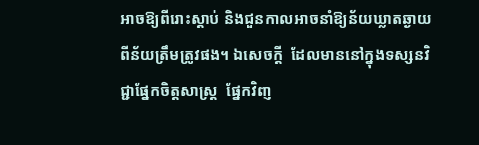អាចឱ្យពីរោះស្ដាប់ និងជួនកាលអាចនាំឱ្យន័យឃ្លាតឆ្ងាយពីន័យត្រឹមត្រូវផង។ ឯសេចក្ដី  ដែលមាននៅក្នុងទស្សនវិជ្ជាផ្នែកចិត្តសាស្ត្រ  ផែ្នកវិពា្ញ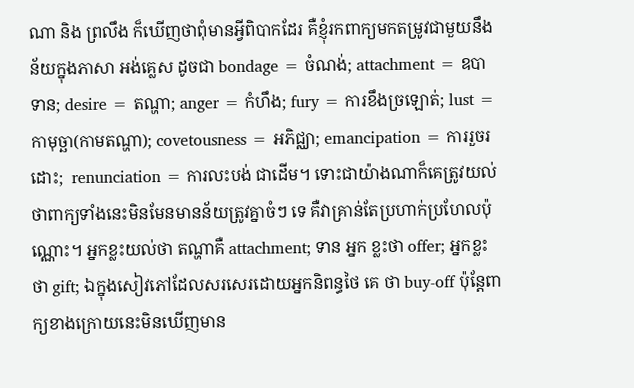ណា និង ព្រលឹង ក៏ឃើញថាពុំមានអ្វីពិបាកដែរ គឺខ្ញុំរកពាក្យមកតម្រូវជាមួយនឹងន័យក្នុងភាសា អង់គ្លេស ដូចជា bondage = ចំណង់; attachment = ឧបាទាន; desire = តណ្ហា; anger = កំហឹង; fury = ការខឹងច្រឡោត់; lust = កាមុច្ឆា(កាមតណ្ហា); covetousness = អភិជ្ឈា; emancipation = ការរួចរដោះ;  renunciation = ការលះបង់ ជាដើម។ ទោះជាយ៉ាងណាក៏គេត្រូវយល់ថាពាក្យទាំងនេះមិនមែនមានន័យត្រូវគ្នាចំៗ ទេ គឺវាគ្រាន់តែប្រហាក់ប្រហែលប៉ុណ្ណោះ។ អ្នកខ្លះយល់ថា តណ្ហាគឺ attachment; ទាន អ្នក ខ្លះថា offer; អ្នកខ្លះថា gift; ឯក្នុងសៀវភៅដែលសរសេរដោយអ្នកនិពន្ធថៃ គេ ថា buy-off ប៉ុន្តែពាក្យខាងក្រោយនេះមិនឃើញមាន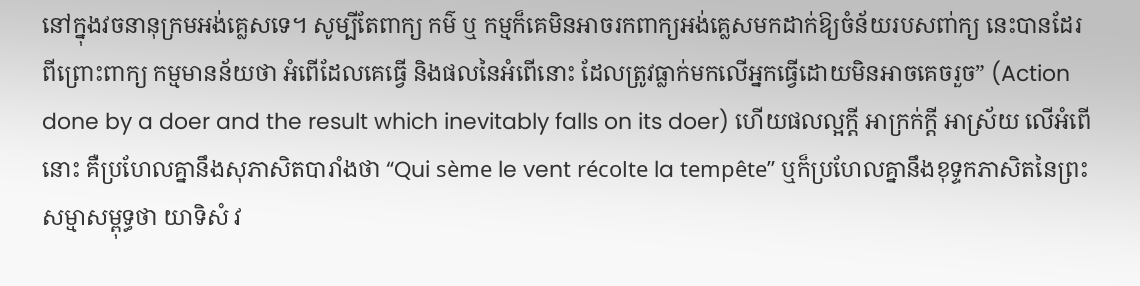នៅក្នុងវចនានុក្រមអង់គ្លេសទេ។ សូម្បីតែពាក្យ កម៌ ឬ កម្មក៏គេមិនអាចរកពាក្យអង់គ្លេសមកដាក់ឱ្យចំន័យរបសពា់ក្យ នេះបានដែរ ពីព្រោះពាក្យ កម្មមានន័យថា អំពើដែលគេធ្វើ និងផលនៃអំពើនោះ ដែលត្រូវធ្លាក់មកលើអ្នកធ្វើដោយមិនអាចគេចរួច” (Action done by a doer and the result which inevitably falls on its doer) ហើយផលល្អក្តី អាក្រក់ក្តី អាស្រ័យ លើអំពើនោះ គឺប្រហែលគ្នានឹងសុភាសិតបារាំងថា “Qui sème le vent récolte la tempête” ឬក៏ប្រហែលគ្នានឹងខុទ្ទកភាសិតនៃព្រះសម្មាសម្ពុទ្ធថា យាទិសំ វ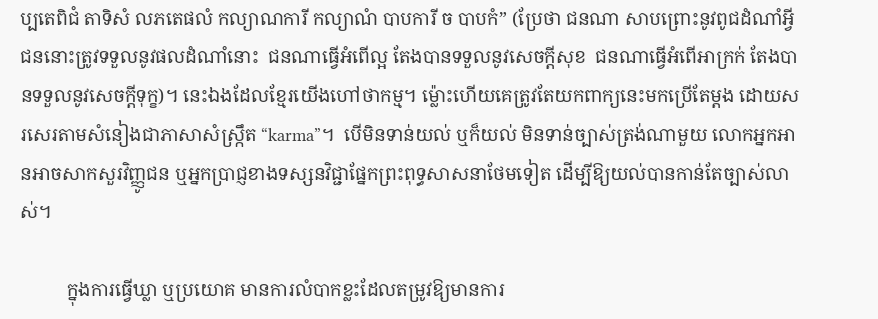ប្បតេពិជំ តាទិសំ លភតេផលំ កល្យាណការី កល្យាណំ បាបការី ច បាបកំ” (ប្រែថា ជនណា សាបព្រោះនូវពូជដំណាំអ្វី ជននោះត្រូវទទួលនូវផលដំណាំនោះ  ជនណាធ្វើអំពើល្អ តែងបានទទួលនូវសេចក្តីសុខ  ជនណាធ្វើអំពើអាក្រក់ តែងបានទទួលនូវសេចក្តីទុក្ខ)។ នេះឯងដែលខ្មែរយើងហៅថាកម្ម។ ម៉្លោះហើយគេត្រូវតែយកពាក្យនេះមកប្រើតែម្តង ដោយសរសេរតាមសំនៀងជាភាសាសំស្ក្រឹត “karma”។  បើមិនទាន់យល់ ឬក៏យល់ មិនទាន់ច្បាស់ត្រង់ណាមួយ លោកអ្នកអានអាចសាកសួរវិញ្ញូជន ឬអ្នកប្រាជ្ញខាងទស្សនវិជ្ជាផ្នែកព្រះពុទ្ធសាសនាថែមទៀត ដើម្បីឱ្យយល់បានកាន់តែច្បាស់លាស់។

          ក្នុងការធ្វើឃ្លា ឬប្រយោគ មានការលំបាកខ្លះដែលតម្រូវឱ្យមានការ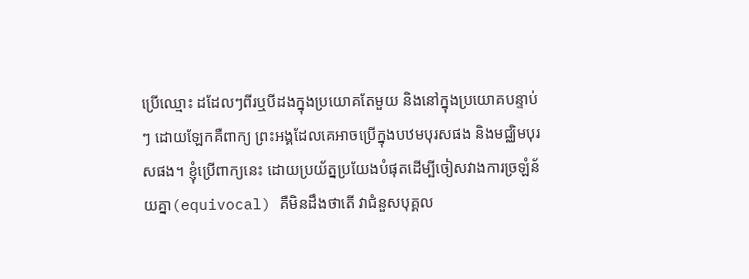ប្រើឈ្មោះ ដដែលៗពីរឬបីដងក្នុងប្រយោគតែមួយ និងនៅក្នុងប្រយោគបន្ទាប់ៗ ដោយឡែកគឺពាក្យ ព្រះអង្គដែលគេអាចប្រើក្នុងបឋមបុរសផង និងមជ្ឈិមបុរសផង។ ខ្ញុំប្រើពាក្យនេះ ដោយប្រយ័ត្នប្រយែងបំផុតដើម្បីចៀសវាងការច្រឡំន័យគ្នា(equivocal) គឺមិនដឹងថាតើ វាជំនួសបុគ្គល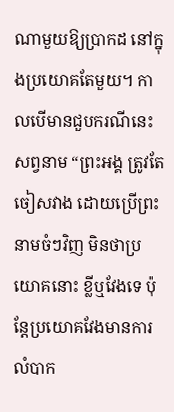ណាមួយឱ្យប្រាកដ នៅក្នុងប្រយោគតែមួយ។ កាលបើមានជួបករណីនេះ សព្វនាម “ព្រះអង្គ ត្រូវតែចៀសវាង ដោយប្រើព្រះនាមចំៗវិញ មិនថាប្រយោគនោះ ខ្លីឬវែងទេ ប៉ុន្តែប្រយោគវែងមានការលំបាក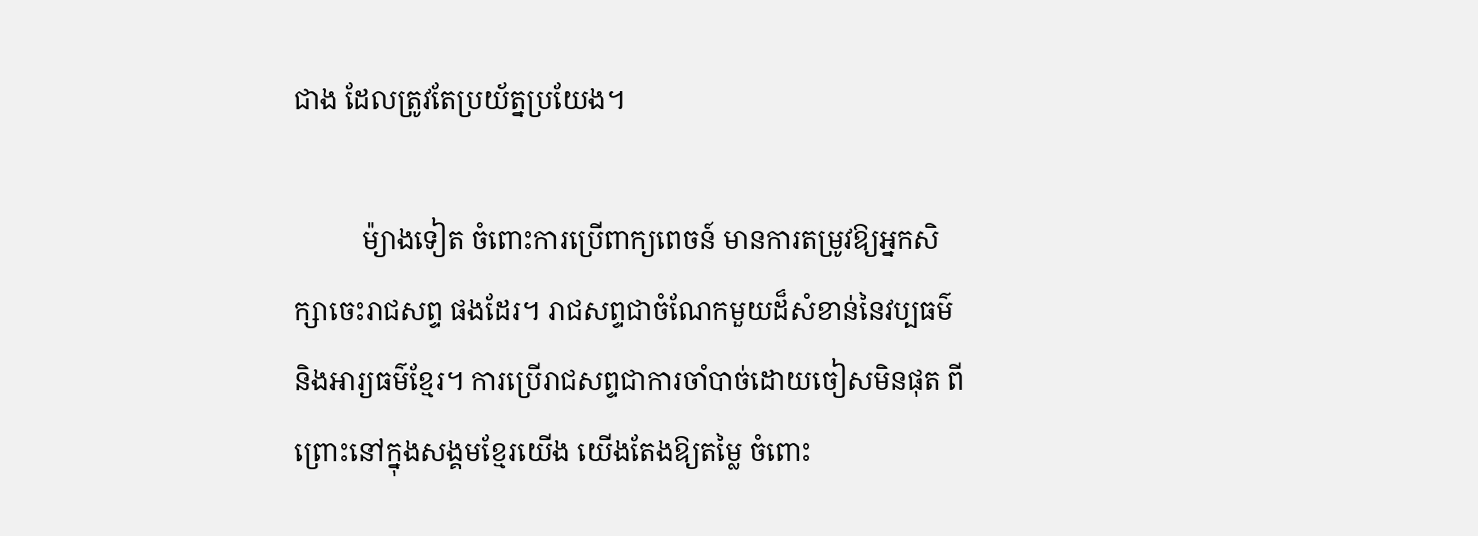ជាង ដែលត្រូវតែប្រយ័ត្នប្រយែង។

          ម៉្យាងទៀត ចំពោះការប្រើពាក្យពេចន៍ មានការតម្រូវឱ្យអ្នកសិក្សាចេះរាជសព្ទ ផងដែរ។ រាជសព្ទជាចំណែកមួយដ៏សំខាន់នៃវប្បធម៌និងអារ្យធម៌ខ្មែរ។ ការប្រើរាជសព្ទជាការចាំបាច់ដោយចៀសមិនផុត ពីព្រោះនៅក្នុងសង្គមខ្មែរយើង យើងតែងឱ្យតម្លៃ ចំពោះ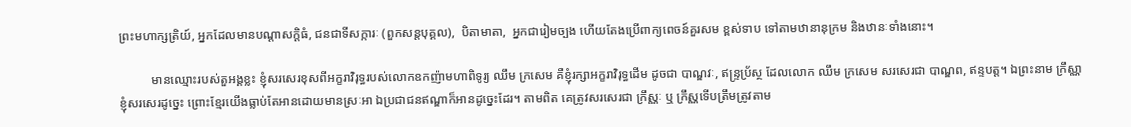ព្រះមហាក្សត្រិយ៍, អ្នកដែលមានបណ្តាសក្តិធំ, ជនជាទីសក្ការៈ (ពួកសន្តបុគ្គល),  បិតាមាតា,  អ្នកជារៀមច្បង ហើយតែងប្រើពាក្យពេចន៍គួរសម ខ្ពស់ទាប ទៅតាមឋានានុក្រម និងឋានៈទាំងនោះ។

          មានឈ្មោះរបស់តួអង្គខ្លះ ខ្ញុំសរសេរខុសពីអក្ខរាវិរុទ្ធរបស់លោកឧកញ៉ាមហាពិទូរ្យ ឈឹម ក្រសេម គឺខ្ញុំរក្សាអក្ខរាវិរុទ្ធដើម ដូចជា បាណ្ឌវៈ, ឥន្ទ្រប្រ័ស្ថ ដែលលោក ឈឹម ក្រសេម សរសេរជា បាណ្ឌព, ឥន្ទបត្ត។ ឯព្រះនាម ក្រឹស្ណា ខ្ញុំសរសេរដូច្នេះ ព្រោះខ្មែរយើងធ្លាប់តែអានដោយមានស្រៈអា ឯប្រជាជនឥណ្ឌាក៏អានដូច្នេះដែរ។ តាមពិត គេត្រូវសរសេរជា ក្រឹស្ណៈ ឬ ក្រឹស្ណទើបត្រឹមត្រូវតាម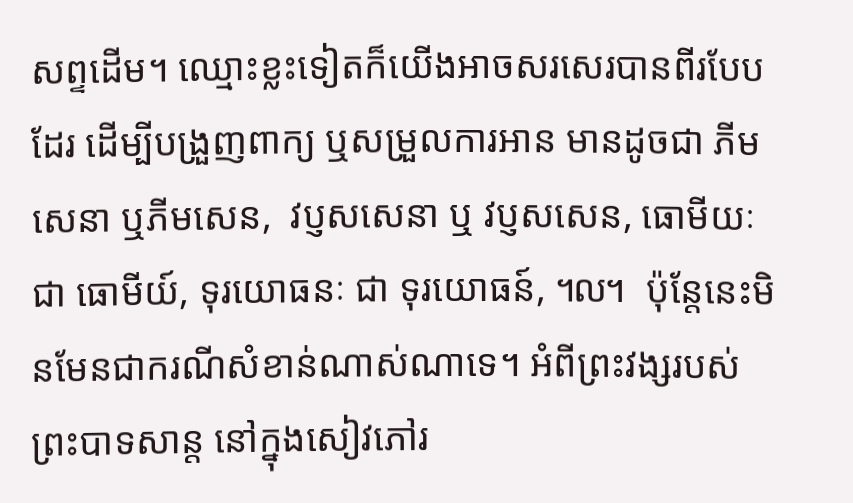សព្ទដើម។ ឈ្មោះខ្លះទៀតក៏យើងអាចសរសេរបានពីរបែបដែរ ដើម្បីបង្រួញពាក្យ ឬសម្រួលការអាន មានដូចជា ភីមសេនា ឬភីមសេន,  វប្ញសសេនា ឬ វប្ញសសេន, ធោមីយៈ ជា ធោមីយ៍, ទុរយោធនៈ ជា ទុរយោធន៍, ៘  ប៉ុន្តែនេះមិនមែនជាករណីសំខាន់ណាស់ណាទេ។ អំពីព្រះវង្សរបស់ព្រះបាទសាន្ត នៅក្នុងសៀវភៅរ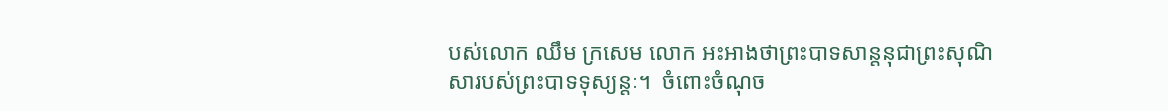បស់លោក ឈឹម ក្រសេម លោក អះអាងថាព្រះបាទសាន្តនុជាព្រះសុណិសារបស់ព្រះបាទទុស្យន្តៈ។  ចំពោះចំណុច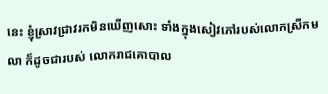នេះ ខ្ញុំស្រាវជ្រាវរកមិនឃើញសោះ ទាំងក្នុងសៀវភៅរបស់លោកស្រីកមលា ក៏ដូចជារបស់ លោករាជគោបាល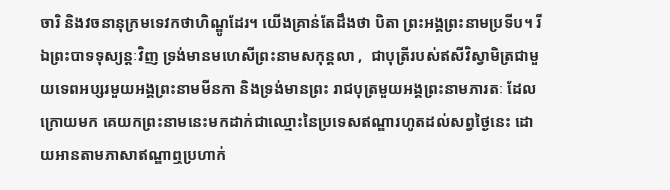ចារិ និងវចនានុក្រមទេវកថាហិណ្ឌូដែរ។ យើងគ្រាន់តែដឹងថា បិតា ព្រះអង្គព្រះនាមប្រទីប។ រីឯព្រះបាទទុស្យន្តៈវិញ ទ្រង់មានមហេសីព្រះនាមសកុន្តលា ,  ជាបុត្រីរបស់ឥសីវិស្វាមិត្រជាមួយទេពអប្សរមួយអង្គព្រះនាមមីនកា និងទ្រង់មានព្រះ រាជបុត្រមួយអង្គព្រះនាមភារតៈ ដែលក្រោយមក គេយកព្រះនាមនេះមកដាក់ជាឈ្មោះនៃប្រទេសឥណ្ឌារហូតដល់សព្វថ្ងៃនេះ ដោយអានតាមភាសាឥណ្ឌាឮប្រហាក់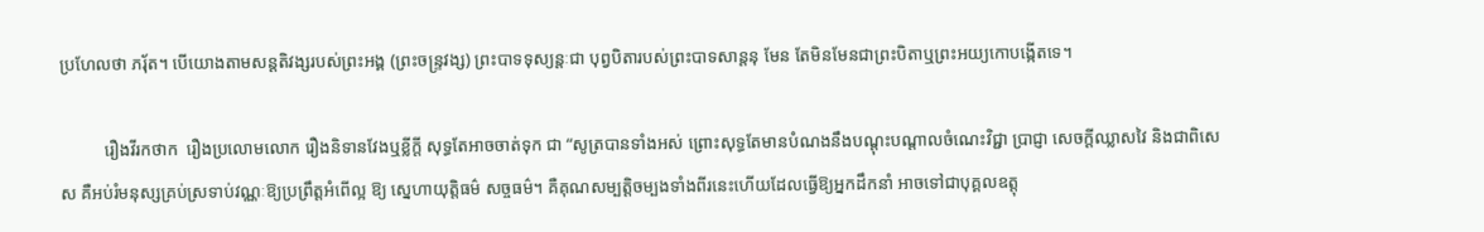ប្រហែលថា ភរ៉័ត។ បើយោងតាមសន្តតិវង្សរបស់ព្រះអង្គ (ព្រះចន្ទ្រវង្ស) ព្រះបាទទុស្យន្តៈជា បុព្វបិតារបស់ព្រះបាទសាន្តនុ មែន តែមិនមែនជាព្រះបិតាឬព្រះអយ្យកោបង្កើតទេ។

          រឿងវីរកថាក  រឿងប្រលោមលោក រឿងនិទានវែងឬខ្លីក្ដី សុទ្ធតែអាចចាត់ទុក ជា “សូត្របានទាំងអស់ ព្រោះសុទ្ធតែមានបំណងនឹងបណ្ដុះបណ្ដាលចំណេះវិជ្ជា ប្រាជ្ញា សេចក្ដីឈ្លាសវៃ និងជាពិសេស គឺអប់រំមនុស្សគ្រប់ស្រទាប់វណ្ណៈឱ្យប្រព្រឹត្តអំពើល្អ ឱ្យ ស្នេហាយុត្តិធម៌ សច្ចធម៌។ គឺគុណសម្បត្តិចម្បងទាំងពីរនេះហើយដែលធ្វើឱ្យអ្នកដឹកនាំ អាចទៅជាបុគ្គលឧត្ដុ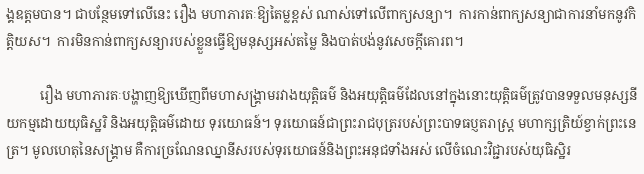ង្គឧត្ដមបាន។ ជាបនែ្ថមទៅលើនេះ រឿង មហាភារតៈឱ្យតៃម្លខ្ពស់ ណាស់ទៅលើពាក្យសន្យា។  ការកាន់ពាក្យសន្យាជាការនាំមកនូវកិត្តិយស។  ការមិនកាន់ពាក្យសន្យារបស់ខ្លួនធ្វើឱ្យមនុស្សអស់តម្លៃ និងបាត់បង់នូវសេចក្ដីគោរព។

          រឿង មហាភារតៈបង្ហាញឱ្យឃើញពីមហាសង្គ្រាមរវាងយុត្តិធម៌ និងអយុត្តិធម៌ដែលនៅក្នុងនោះយុត្តិធម៌ត្រូវបានទទួលមនុស្សនីយកម្មដោយយុធិស្ឋរិ និងអយុត្តិធម៌ដោយ ទុរយោធន៍។ ទុរយោធន៍ជាព្រះរាជបុត្ររបស់ព្រះបាទធប្ញតរាស្ត្រ មហាក្សត្រិយ៍ខ្វាក់ព្រះនេត្រ។ មូលហេតុនៃសង្គ្រាម គឺការច្រណែនឈ្នានីសរបស់ទុរយោធន៍និងព្រះអនុជទាំងអស់ លើចំណេះវិជ្ជារបស់យុធិស្ឋិរ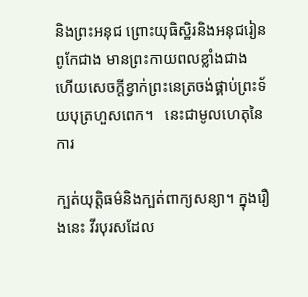និងព្រះអនុជ ព្រោះយុធិស្ឋិរនិងអនុជរៀនពូកែជាង មានព្រះកាយពលខ្លាំងជាង  ហើយសេចក្ដីខ្វាក់ព្រះនេត្រចង់ផ្គាប់ព្រះទ័យបុត្រហួសពេក។   នេះជាមូលហេតុនៃការ

ក្បត់យុត្តិធម៌និងក្បត់ពាក្យសន្យា។ ក្នុងរឿងនេះ វីរបុរសដែល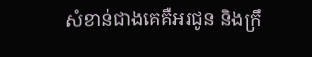សំខាន់ជាងគេគឺអរជូន និងក្រឹ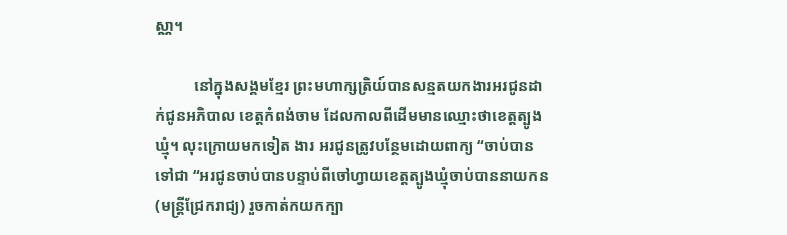ស្ណា។

          នៅក្នុងសង្គមខ្មែរ ព្រះមហាក្សត្រិយ៍បានសន្មតយកងារអរជូនដាក់ជូនអភិបាល ខេត្តកំពង់ចាម ដែលកាលពីដើមមានឈ្មោះថាខេត្តត្បូងឃ្មុំ។ លុះក្រោយមកទៀត ងារ អរជូនត្រូវបន្ថែមដោយពាក្យ “ចាប់បានទៅជា “អរជូនចាប់បានបន្ទាប់ពីចៅហ្វាយខេត្តត្បូងឃ្មុំចាប់បាននាយកន (មន្ត្រីជ្រែករាជ្យ) រួចកាត់កយកក្បា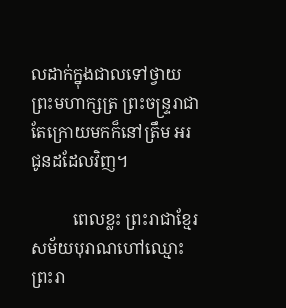លដាក់ក្នុងជាលទៅថ្វាយព្រះមហាក្សត្រ ព្រះចន្ទ្ររាជា តែក្រោយមកក៏នៅត្រឹម អរជូនដដែលវិញ។

          ពេលខ្លះ ព្រះរាជាខ្មែរសម័យបុរាណហៅឈ្មោះព្រះរា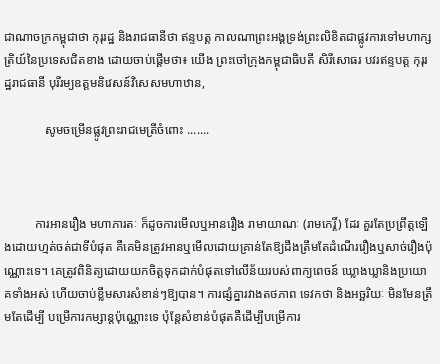ជាណាចក្រកម្ពុជាថា កុរុរដ្ឋ និងរាជធានីថា ឥន្ទបត្ត កាលណាព្រះអង្គទ្រង់ព្រះលិខិតជាផ្លូវការទៅមហាក្សត្រិយ៍នៃប្រទេសជិតខាង ដោយចាប់ផ្តើមថា៖ យើង ព្រះចៅក្រុងកម្ពុជាធិបតី សិរីសោធរ បវរឥន្ទបត្ត កុរុរដ្ឋរាជធានី បុរីរម្យឧត្តមនិវេសន៍វិសេសមហាឋាន,

             សូមចម្រើនផ្លូវព្រះរាជមេត្រីចំពោះ .......



          ការអានរឿង មហាភារតៈ ក៏ដូចការមើលឬអានរឿង រាមាយាណៈ (រាមកេរ្តិ៍) ដែរ គួរតែប្រព្រឹត្តឡើងដោយហ្មត់ចត់ជាទីបំផុត គឺគេមិនត្រូវអានឬមើលដោយគ្រាន់តែឱ្យដឹងត្រឹមតែដំណើររឿងឬសាច់រឿងប៉ុណ្ណោះទេ។ គេត្រូវពិនិត្យដោយយកចិត្តទុកដាក់បំផុតទៅលើន័យរបស់ពាក្យពេចន៍ ឃ្លោងឃ្លានិងប្រយោគទាំងអស់ ហើយចាប់ខ្លឹមសារសំខាន់ៗឱ្យបាន។ ការផ្សំគ្នារវាងតថភាព ទេវកថា និងអច្ឆរិយៈ មិនមែនត្រឹមតែដើម្បី បម្រើការកម្សាន្តប៉ុណ្ណោះទេ បុំន្តែសំខាន់បំផុតគឺដើម្បីបម្រើការ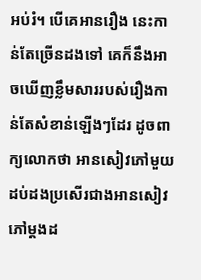អប់រំ។ បើគេអានរឿង នេះកាន់តែច្រើនដងទៅ គេក៏នឹងអាចឃើញខ្លឹមសាររបស់រឿងកាន់តែសំខាន់ឡើងៗដែរ ដូចពាក្យលោកថា អានសៀវភៅមួយដប់ដងប្រសើរជាងអានសៀវភៅម្តងដ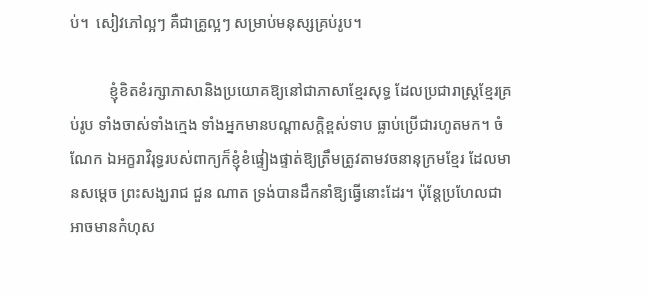ប់។  សៀវភៅល្អៗ គឺជាគ្រូល្អៗ សម្រាប់មនុស្សគ្រប់រូប។

          ខ្ញុំខិតខំរក្សាភាសានិងប្រយោគឱ្យនៅជាភាសាខ្មែរសុទ្ធ ដែលប្រជារាស្ត្រខ្មែរគ្រប់រូប ទាំងចាស់ទាំងក្មេង ទាំងអ្នកមានបណ្តាសក្តិខ្ពស់ទាប ធ្លាប់ប្រើជារហូតមក។ ចំណែក ឯអក្ខរាវិរុទ្ធរបស់ពាក្យក៏ខ្ញុំខំផ្ទៀងផ្ទាត់ឱ្យត្រឹមត្រូវតាមវចនានុក្រមខ្មែរ ដែលមានសម្តេច ព្រះសង្ឃរាជ ជួន ណាត ទ្រង់បានដឹកនាំឱ្យធ្វើនោះដែរ។ ប៉ុន្តែប្រហែលជាអាចមានកំហុស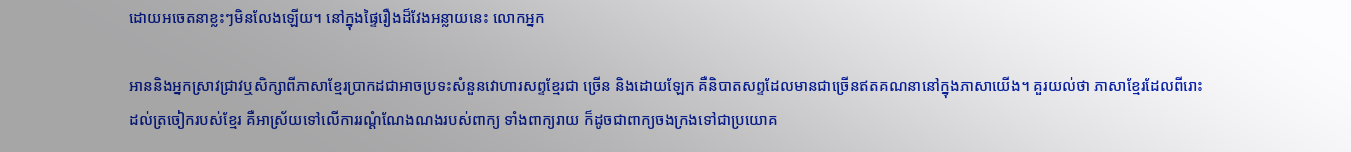ដោយអចេតនាខ្លះៗមិនលែងឡើយ។ នៅក្នុងផ្ទៃរឿងដ៏វែងអន្លាយនេះ លោកអ្នក

អាននិងអ្នកស្រាវជ្រាវឬសិក្សាពីភាសាខ្មែរប្រាកដជាអាចប្រទះសំនួនវោហារសព្ទខ្មែរជា ច្រើន និងដោយឡែក គឺនិបាតសព្ទដែលមានជាច្រើនឥតគណនានៅក្នុងភាសាយើង។ គួរយល់ថា ភាសាខ្មែរដែលពីរោះដល់ត្រចៀករបស់ខ្មែរ គឺអាស្រ័យទៅលើការរណ្តំណែងណងរបស់ពាក្យ ទាំងពាក្យរាយ ក៏ដូចជាពាក្យចងក្រងទៅជាប្រយោគ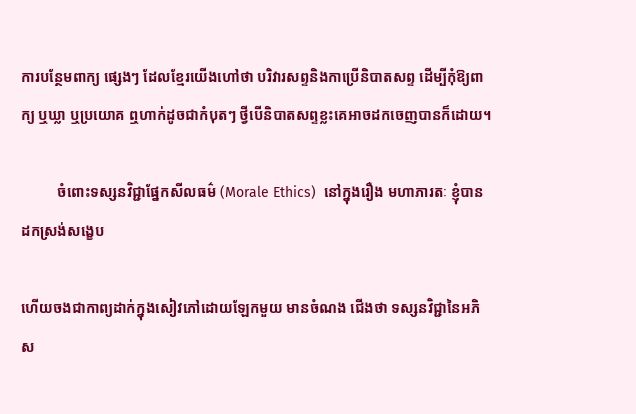ការបន្ថែមពាក្យ ផ្សេងៗ ដែលខ្មែរយើងហៅថា បរិវារសព្ទនិងកាប្រើនិបាតសព្ទ ដើម្បីកុំឱ្យពាក្យ ឬឃ្លា ឬប្រយោគ ឮហាក់ដូចជាកំបុតៗ ថ្វីបើនិបាតសព្ទខ្លះគេអាចដកចេញបានក៏ដោយ។

          ចំពោះទស្សនវិជ្ជាផ្នែកសីលធម៌ (Morale Ethics)  នៅក្នុងរឿង មហាភារតៈ ខ្ញុំបានដកស្រង់សង្ខេប

ហើយចងជាកាព្យដាក់ក្នុងសៀវភៅដោយឡែកមួយ មានចំណង ជើងថា ទស្សនវិជ្ជានៃអភិស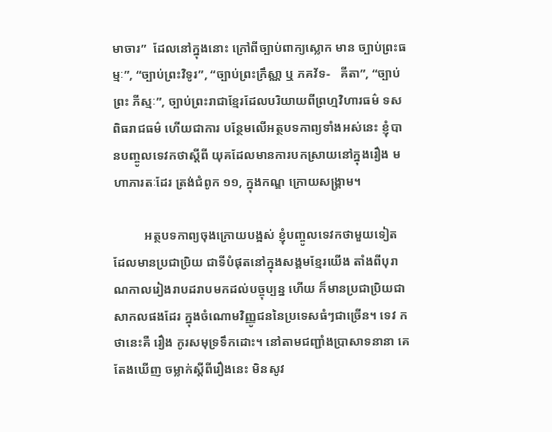មាចារ”  ដែលនៅក្នុងនោះ ក្រៅពីច្បាប់ពាក្យស្លោក មាន ច្បាប់ព្រះធម្មៈ”, “ច្បាប់ព្រះវិទូរ”, “ច្បាប់ព្រះក្រឹស្ណា ឬ ភគវ័ទ-   គីតា”, “ច្បាប់ព្រះ ភីស្មៈ”, ច្បាប់ព្រះរាជាខ្មែរដែលបរិយាយពីព្រហ្មវិហារធម៌ ទសពិធរាជធម៌ ហើយជាការ បន្ថែមលើអត្ថបទកាព្យទាំងអស់នេះ ខ្ញុំបានបញ្ចូលទេវកថាស្តីពី យុគដែលមានការបកស្រាយនៅក្នុងរឿង មហាភារតៈដែរ ត្រង់ជំពូក ១១, ក្នុងកណ្ឌ ក្រោយសង្គ្រាម។

          អត្ថបទកាព្យចុងក្រោយបង្អស់ ខ្ញុំបញ្ចូលទេវកថាមួយទៀត ដែលមានប្រជាប្រិយ ជាទីបំផុតនៅក្នុងសង្គមខ្មែរយើង តាំងពីបុរាណកាលរៀងរាបដរាបមកដល់បច្ចុប្បន្ន ហើយ ក៏មានប្រជាប្រិយជាសាកលផងដែរ ក្នុងចំណោមវិញ្ញូជននៃប្រទេសធំៗជាច្រើន។ ទេវ កថានេះគឺ រឿង កូរសមុទ្រទឹកដោះ។ នៅតាមជញ្ជាំងប្រាសាទនានា គេតែងឃើញ ចម្លាក់ស្តីពីរឿងនេះ មិនសូវ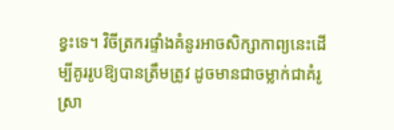ខ្វះទេ។ វិចីត្រករផ្ទាំងគំនូរអាចសិក្សាកាព្យនេះដើម្បីគូររូបឱ្យបានត្រឹមត្រូវ ដូចមានជាចម្លាក់ជាគំរូស្រា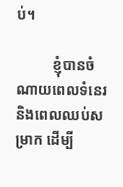ប់។

          ខ្ញុំបានចំណាយពេលទំនេរនិងពេលឈប់សម្រាក ដើម្បី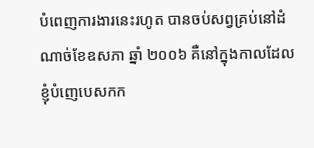បំពេញការងារនេះរហូត បានចប់សព្វគ្រប់នៅដំណាច់ខែឧសភា ឆ្នាំ ២០០៦ គឺនៅក្នុងកាលដែលខ្ញុំបំញេបេសកក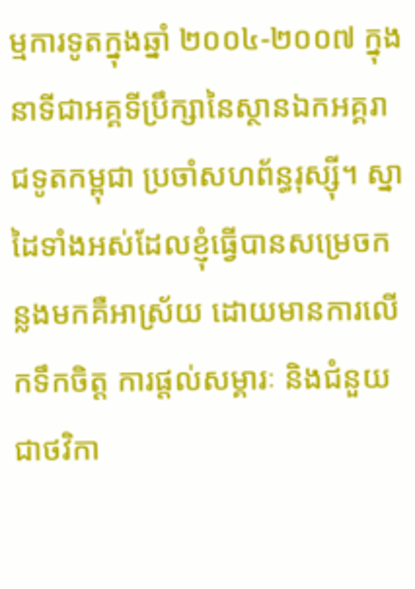ម្មការទូតក្នុងឆ្នាំ ២០០៤-២០០៧ ក្នុងនាទីជាអគ្គទីប្រឹក្សានៃស្ថានឯកអគ្គរាជទូតកម្ពុជា ប្រចាំសហព័ន្ធរុស្ស៊ី។ ស្នាដៃទាំងអស់ដែលខ្ញុំធ្វើបានសម្រេចកន្លងមកគឺអាស្រ័យ ដោយមានការលើកទឹកចិត្ត ការផ្តល់សម្គារៈ និងជំនួយជាថវិកា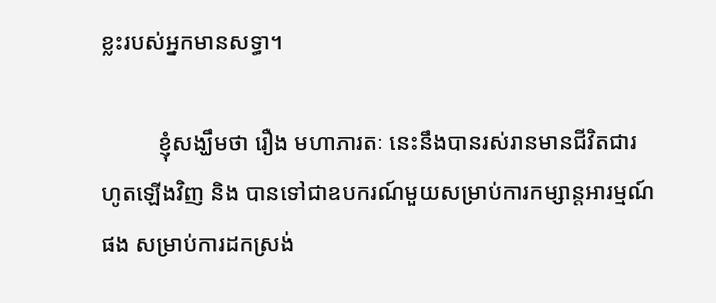ខ្លះរបស់អ្នកមានសទ្ធា។

          ខ្ញុំសង្ឃឹមថា រឿង មហាភារតៈ នេះនឹងបានរស់រានមានជីវិតជារហូតឡើងវិញ និង បានទៅជាឧបករណ៍មួយសម្រាប់ការកម្សាន្តអារម្មណ៍ផង សម្រាប់ការដកស្រង់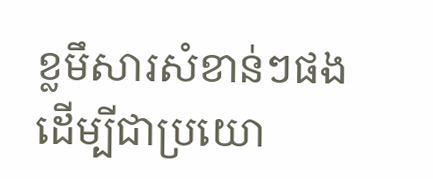ខ្លមឹសារសំខាន់ៗផង ដើម្បីជាប្រយោ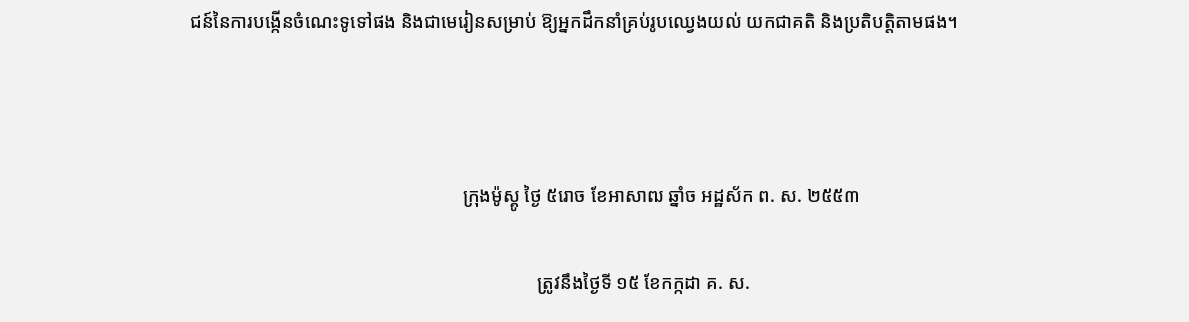ជន៍នៃការបង្កើនចំណេះទូទៅផង និងជាមេរៀនសម្រាប់ ឱ្យអ្នកដឹកនាំគ្រប់រូបឈ្វេងយល់ យកជាគតិ និងប្រតិបត្តិតាមផង។



                                                          ក្រុងម៉ូស្គូ ថ្ងៃ ៥រោច ខែអាសាឍ ឆ្នាំច អដ្ឋស័ក ព. ស. ២៥៥៣

                                                                          ត្រូវនឹងថ្ងៃទី ១៥ ខែកក្កដា គ. ស.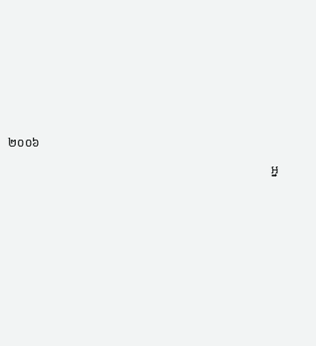២០០៦

                                                                                    អ្ន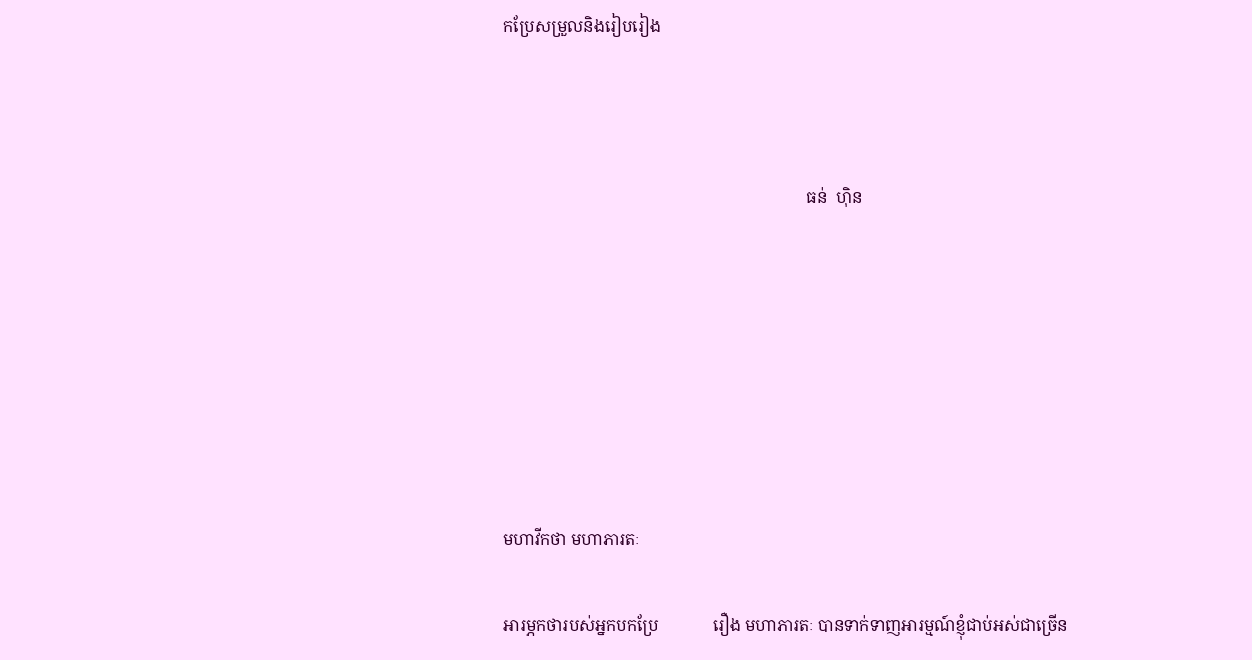កប្រែសម្រួលនិងរៀបរៀង



                                                                         ធន់  ហ៊ិន







មហាវីកថា មហាភារតៈ

អារម្ភកថារបស់អ្នកបកប្រែ             រឿង មហាភារតៈ បានទាក់ទាញអារម្មណ៍ខ្ញុំជាប់អស់ជាច្រើន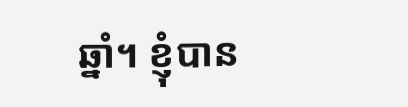ឆ្នាំ។ ខ្ញុំបាន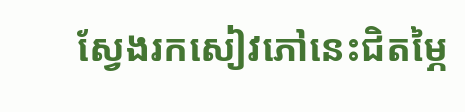ស្វែងរកសៀវភៅនេះជិតម្ភៃ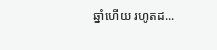ឆ្នាំហើយ រហូតដ...